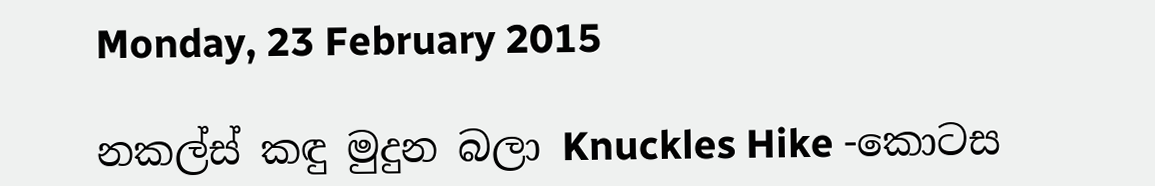Monday, 23 February 2015

නකල්ස් කඳු මුදුන බලා Knuckles Hike -කොටස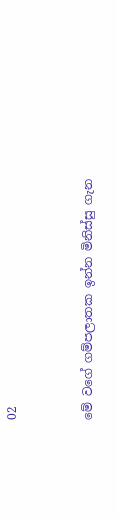02


මේ වගේ ගම්පලාතක ඉන්න මිනිස්සු ගැන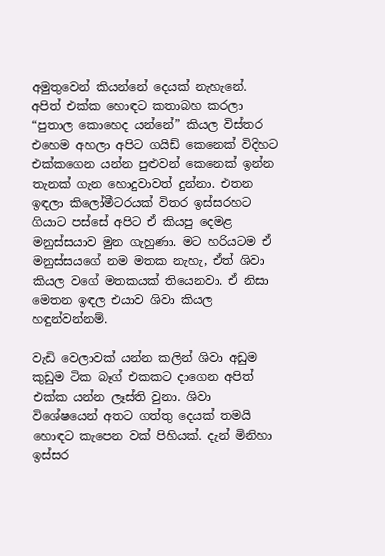අමුතුවෙන් කියන්නේ දෙයක් නැහැනේ.  අපිත් එක්ක හොඳට කතාබහ කරලා “පුතාල කොහෙද යන්නේ” කියල විස්තර එහෙම අහලා අපිට ගයිඩ් කෙනෙක් විදිහට එක්කගෙන යන්න පුළුවන් කෙනෙක් ඉන්න තැනක් ගැන හොදුවාවත් දුන්නා. එතන ඉඳලා කිලෝමීටරයක් විතර ඉස්සරහට ගියාට පස්සේ අපිට ඒ කියපු දෙමළ මනුස්සයාව මුන ගැහුණා. මට හරියටම ඒ මනුස්සයගේ නම මතක නැහැ, ඒත් ශිවා කියල වගේ මතකයක් තියෙනවා. ඒ නිසා මෙතන ඉඳල එයාව ශිවා කියල හඳුන්වන්නම්.

වැඩි වෙලාවක් යන්න කලින් ශිවා අඩුම කුඩුම ටික බෑග් එකකට දාගෙන අපිත් එක්ක යන්න ලෑස්ති වුනා. ශිවා විශේෂයෙන් අතට ගත්තු දෙයක් තමයි හොඳට කැපෙන වක් පිහියක්. දැන් මිනිහා ඉස්සර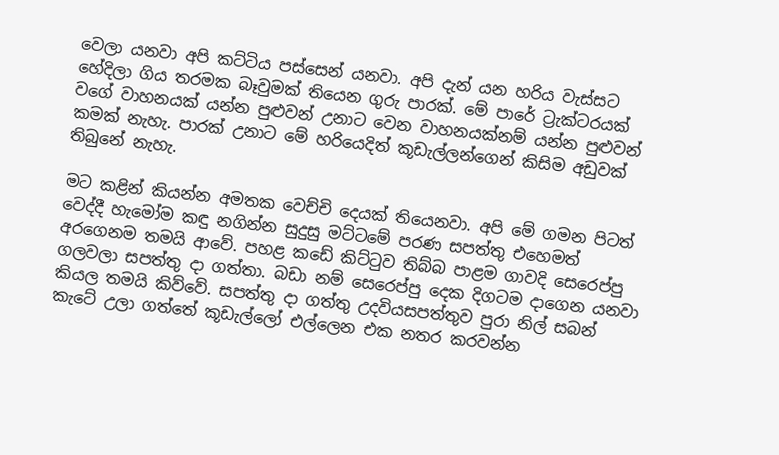වෙලා යනවා අපි කට්ටිය පස්සෙන් යනවා. අපි දැන් යන හරිය වැස්සට හේදිලා ගිය තරමක බෑවුමක් තියෙන ගුරු පාරක්. මේ පාරේ ට්‍රැක්ටරයක් වගේ වාහනයක් යන්න පුළුවන් උනාට වෙන වාහනයක්නම් යන්න පුළුවන් කමක් නැහැ. පාරක් උනාට මේ හරියෙදිත් කූඩැල්ලන්ගෙන් කිසිම අඩුවක් තිබුනේ නැහැ.

මට කළින් කියන්න අමතක වෙච්චි දෙයක් තියෙනවා. අපි මේ ගමන පිටත් වෙද්දී හැමෝම කඳු නගින්න සුදුසු මට්ටමේ පරණ සපත්තු එහෙමත් අරගෙනම තමයි ආවේ. පහළ කඩේ කිට්ටුව තිබ්බ පාළම ගාවදි සෙරෙප්පු ගලවලා සපත්තු දා ගත්තා. බඩා නම් සෙරෙප්පු දෙක දිගටම දාගෙන යනවා කියල තමයි කිව්වේ. සපත්තු දා ගත්තු උදවියසපත්තුව පුරා නිල් සබන් කැටේ උලා ගත්තේ කූඩැල්ලෝ එල්ලෙන එක නතර කරවන්න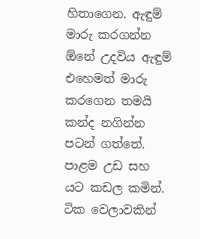හිතාගෙන. ඇඳුම් මාරු කරගන්න ඕනේ උදවිය ඇඳුම් එහෙමත් මාරු කරගෙන තමයි කන්ද නගින්න පටන් ගත්තේ.
පාළම උඩ සහ යට කඩල කමින්.
ටික වෙලාවකින්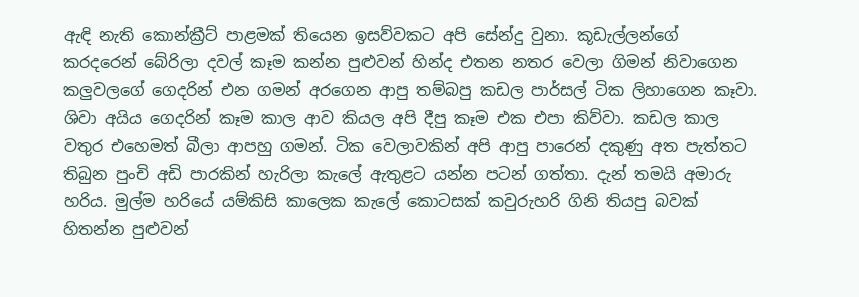ඇඳි නැති කොන්ක්‍රීට් පාළමක් තියෙන ඉසව්වකට අපි සේන්දු වුනා. කූඩැල්ලන්ගේ කරදරෙන් බේරිලා දවල් කෑම කන්න පුළුවන් හින්ද එතන නතර වෙලා ගිමන් නිවාගෙන කලුවලගේ ගෙදරින් එන ගමන් අරගෙන ආපු තම්බපු කඩල පාර්සල් ටික ලිහාගෙන කෑවා. ශිවා අයිය ගෙදරින් කෑම කාල ආව කියල අපි දීපු කෑම එක එපා කිව්වා. කඩල කාල වතුර එහෙමත් බීලා ආපහු ගමන්. ටික වෙලාවකින් අපි ආපු පාරෙන් දකුණු අත පැත්තට තිබුන පුංචි අඩි පාරකින් හැරිලා කැලේ ඇතුළට යන්න පටන් ගත්තා. දැන් තමයි අමාරු හරිය. මුල්ම හරියේ යම්කිසි කාලෙක කැලේ කොටසක් කවුරුහරි ගිනි තියපු බවක් හිතන්න පුළුවන්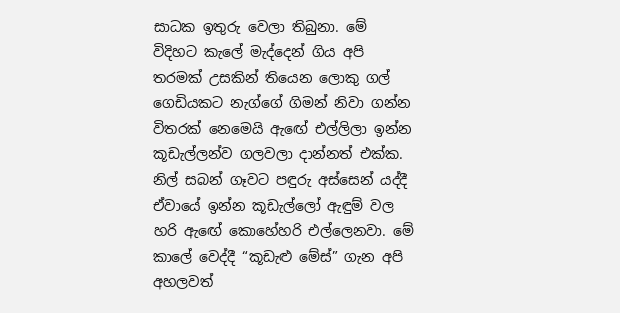සාධක ඉතුරු වෙලා තිබුනා. මේ විදිහට කැලේ මැද්දෙන් ගිය අපි තරමක් උසකින් තියෙන ලොකු ගල් ගෙඩියකට නැග්ගේ ගිමන් නිවා ගන්න විතරක් නෙමෙයි ඇඟේ එල්ලිලා ඉන්න කූඩැල්ලන්ව ගලවලා දාන්නත් එක්ක. නිල් සබන් ගෑවට පඳුරු අස්සෙන් යද්දී ඒවායේ ඉන්න කූඩැල්ලෝ ඇඳුම් වල හරි ඇඟේ කොහේහරි එල්ලෙනවා. මේ කාලේ වෙද්දී “කූඩැළු මේස්” ගැන අපි අහලවත්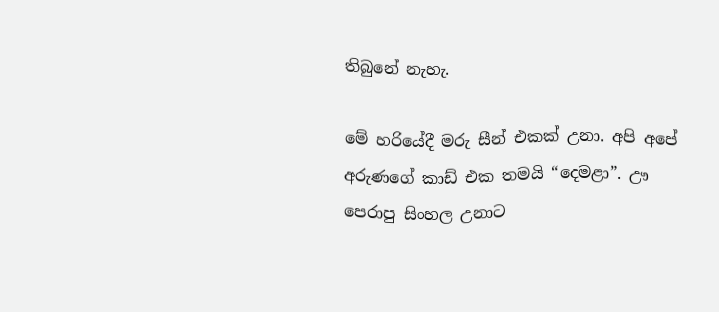තිබුනේ නැහැ.

මේ හරියේදී මරු සීන් එකක් උනා. අපි අපේ අරුණගේ කාඩ් එක තමයි “දෙමළා”. ඌ පෙරාපු සිංහල උනාට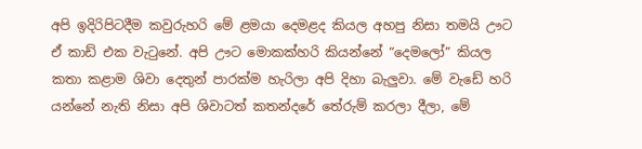අපි ඉදිරිපිටදීම කවුරුහරි මේ ළමයා දෙමළද කියල අහපු නිසා තමයි ඌට ඒ කාඩ් එක වැටුනේ. අපි ඌට මොකක්හරි කියන්නේ “දෙමලෝ” කියල කතා කළාම ශිවා දෙතුන් පාරක්ම හැරිලා අපි දිහා බැලුවා. මේ වැඩේ හරි යන්නේ නැති නිසා අපි ශිවාටත් කතන්දරේ තේරුම් කරලා දීලා, මේ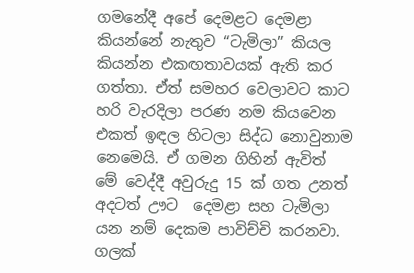ගමනේදී අපේ දෙමළට දෙමළා කියන්නේ නැතුව “ටැමිලා” කියල කියන්න එකඟතාවයක් ඇති කර ගත්තා. ඒත් සමහර වෙලාවට කාට හරි වැරදිලා පරණ නම කියවෙන එකත් ඉඳල හිටලා සිද්ධ නොවුනාම නෙමෙයි. ඒ ගමන ගිහින් ඇවිත් මේ වෙද්දී අවුරුදු 15 ක් ගත උනත් අදටත් ඌට  දෙමළා සහ ටැමිලා යන නම් දෙකම පාවිච්චි කරනවා.
ගලක්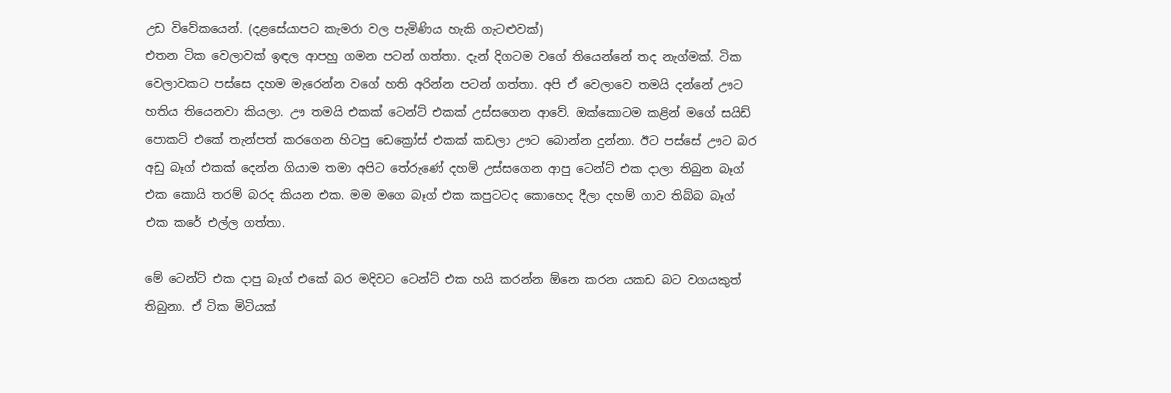උඩ විවේකයෙන්. (දළසේයාපට කැමරා වල පැමිණිය හැකි ගැටළුවක්)
එතන ටික වෙලාවක් ඉඳල ආපහු ගමන පටන් ගත්තා. දැන් දිගටම වගේ තියෙන්නේ තද නැග්මක්. ටික වෙලාවකට පස්සෙ දහම මැරෙන්න වගේ හති අරින්න පටන් ගත්තා. අපි ඒ වෙලාවෙ තමයි දන්නේ ඌට හතිය තියෙනවා කියලා. ඌ තමයි එකක් ටෙන්ට් එකක් උස්සගෙන ආවේ. ඔක්කොටම කළින් මගේ සයිඩ් පොකට් එකේ තැන්පත් කරගෙන හිටපු ඩෙක්‍රෝස් එකක් කඩලා ඌට බොන්න දුන්නා. ඊට පස්සේ ඌට බර අඩු බෑග් එකක් දෙන්න ගියාම තමා අපිට තේරුණේ දහම් උස්සගෙන ආපු ටෙන්ට් එක දාලා තිබුන බෑග් එක කොයි තරම් බරද කියන එක. මම මගෙ බෑග් එක කපුටටද කොහෙද දීලා දහම් ගාව තිබ්බ බෑග් එක කරේ එල්ල ගත්තා.

මේ ටෙන්ට් එක දාපු බෑග් එකේ බර මදිවට ටෙන්ට් එක හයි කරන්න ඕනෙ කරන යකඩ බට වගයකුත් තිබුනා. ඒ ටික මිටියක්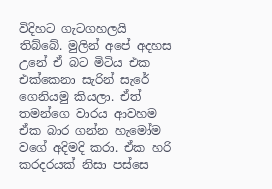විදිහට ගැටගහලයි තිබ්බේ. මුලින් අපේ අදහස උනේ ඒ බට මිටිය එක එක්කෙනා සැරින් සැරේ ගෙනියමු කියලා. ඒත් තමන්ගෙ වාරය ආවහම ඒක බාර ගන්න හැමෝම වගේ අදිමදි කරා. ඒක හරි කරදරයක් නිසා පස්සෙ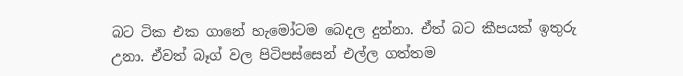බට ටික එක ගානේ හැමෝටම බෙදල දුන්නා. ඒත් බට කීපයක් ඉතුරු උනා. ඒවත් බෑග් වල පිටිපස්සෙන් එල්ල ගත්තම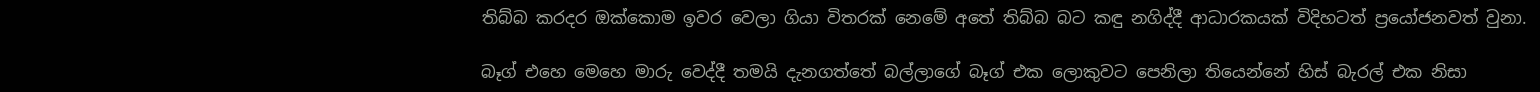තිබ්බ කරදර ඔක්කොම ඉවර වෙලා ගියා විතරක් නෙමේ අතේ තිබ්බ බට කඳු නගිද්දී ආධාරකයක් විදිහටත් ප්‍රයෝජනවත් වුනා.

බෑග් එහෙ මෙහෙ මාරු වෙද්දී තමයි දැනගත්තේ බල්ලාගේ බෑග් එක ලොකුවට පෙනිලා තියෙන්නේ හිස් බැරල් එක නිසා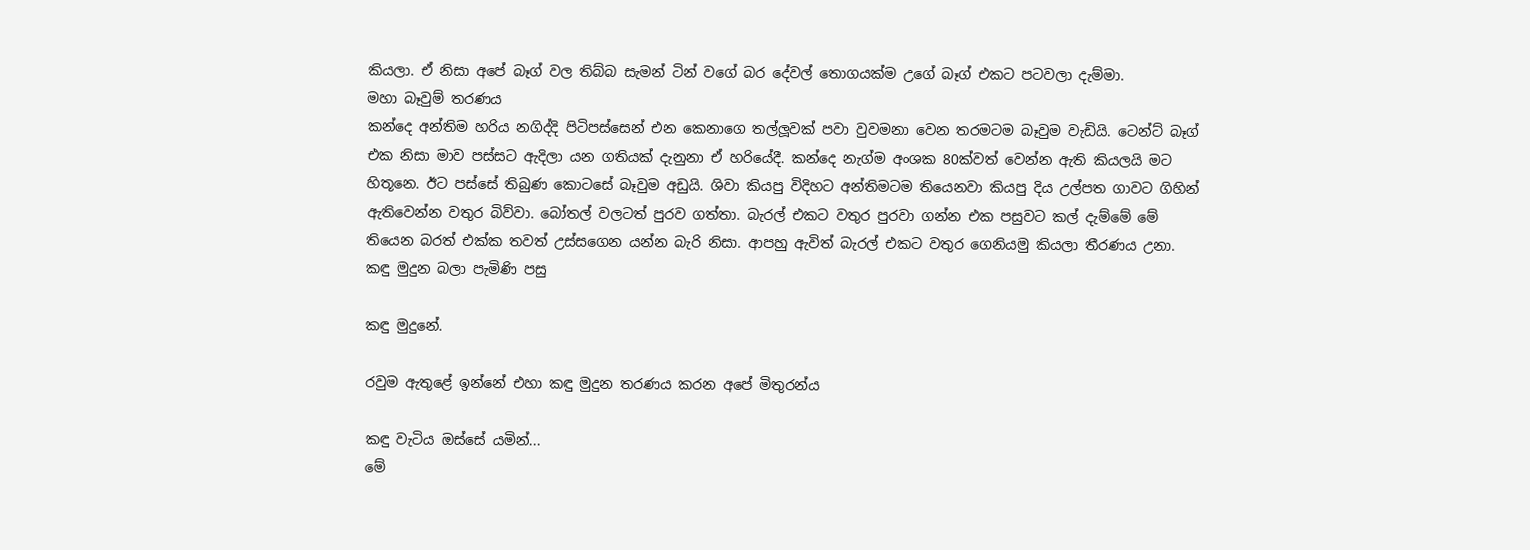කියලා. ඒ නිසා අපේ බෑග් වල තිබ්බ සැමන් ටින් වගේ බර දේවල් තොගයක්ම උගේ බෑග් එකට පටවලා දැම්මා.
මහා බෑවුම් තරණය
කන්දෙ අන්තිම හරිය නගිද්දි පිටිපස්සෙන් එන කෙනාගෙ තල්ලූවක් පවා වුවමනා වෙන තරමටම බෑවුම වැඩියි. ටෙන්ට් බෑග් එක නිසා මාව පස්සට ඇදිලා යන ගතියක් දැනුනා ඒ හරියේදී. කන්දෙ නැග්ම අංශක 80ක්වත් වෙන්න ඇති කියලයි මට හිතූනෙ. ඊට පස්සේ තිබුණ කොටසේ බෑවුම අඩුයි. ශිවා කියපු විදිහට අන්තිමටම තියෙනවා කියපු දිය උල්පත ගාවට ගිහින් ඇතිවෙන්න වතුර බිව්වා. බෝතල් වලටත් පුරව ගත්තා. බැරල් එකට වතුර පුරවා ගන්න එක පසුවට කල් දැම්මේ මේ තියෙන බරත් එක්ක තවත් උස්සගෙන යන්න බැරි නිසා. ආපහු ඇවිත් බැරල් එකට වතුර ගෙනියමු කියලා තීරණය උනා.
කඳු මුදුන බලා පැමිණි පසු

කඳු මුදුනේ.

රවුම ඇතුළේ ඉන්නේ එහා කඳු මුදුන තරණය කරන අපේ මිතුරන්ය

කඳු වැටිය ඔස්සේ යමින්...
මේ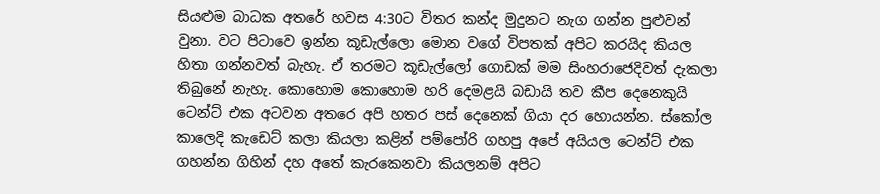සියළුම බාධක අතරේ හවස 4:30ට විතර කන්ද මුදුනට නැග ගන්න පුළුවන් වුනා. වට පිටාවෙ ඉන්න කූඩැල්ලො මොන වගේ විපතක් අපිට කරයිද කියල හිතා ගන්නවත් බැහැ. ඒ තරමට කූඩැල්ලෝ ගොඩක් මම සිංහරාජෙදිවත් දැකලා තිබුනේ නැහැ. කොහොම කොහොම හරි දෙමළයි බඩායි තව කීප දෙනෙකුයි ටෙන්ට් එක අටවන අතරෙ අපි හතර පස් දෙනෙක් ගියා දර හොයන්න. ස්කෝල කාලෙදි කැඩෙට් කලා කියලා කළින් පම්පෝරි ගහපු අපේ අයියල ටෙන්ට් එක ගහන්න ගිහින් දහ අතේ කැරකෙනවා කියලනම් අපිට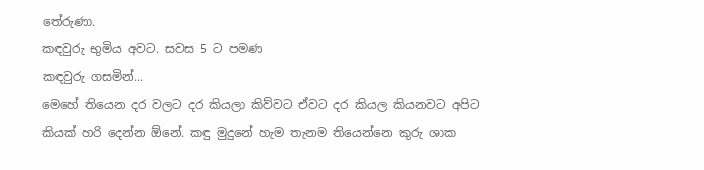තේරුණා.
කඳවුරු භුමිය අවට. සවස 5 ට පමණ
කඳවුරු ගසමින්...
මෙහේ තියෙන දර වලට දර කියලා කිව්වට ඒවට දර කියල කියනවට අපිට කියක් හරි දෙන්න ඕනේ. කඳු මුදුනේ හැම තැනම තියෙන්නෙ කුරු ශාක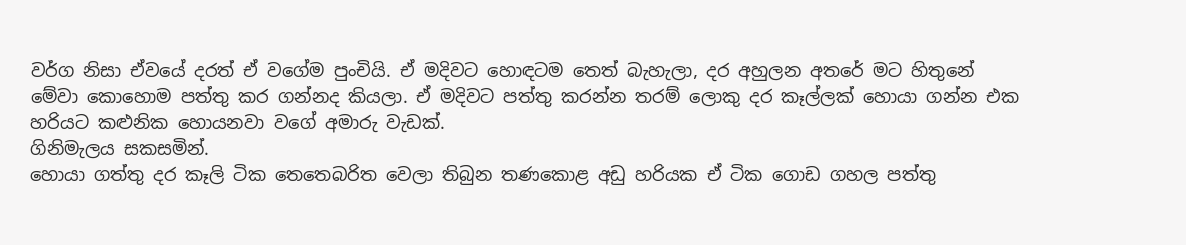වර්ග නිසා ඒවයේ දරත් ඒ වගේම පුංචියි. ඒ මදිවට හොඳටම තෙත් බැහැලා, දර අහුලන අතරේ මට හිතුනේ මේවා කොහොම පත්තු කර ගන්නද කියලා. ඒ මදිවට පත්තු කරන්න තරම් ලොකු දර කෑල්ලක් හොයා ගන්න එක හරියට කළුනික හොයනවා වගේ අමාරු වැඩක්.
ගිනිමැලය සකසමින්.
හොයා ගත්තු දර කෑලි ටික තෙතෙබරිත වෙලා තිබුන තණකොළ අඩු හරියක ඒ ටික ගොඩ ගහල පත්තු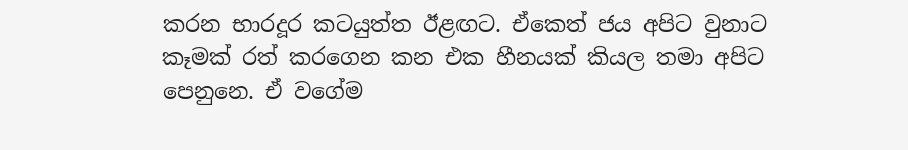කරන භාරදූර කටයුත්ත ඊළඟට. ඒකෙත් ජය අපිට වුනාට කෑමක් රත් කරගෙන කන එක හීනයක් කියල තමා අපිට පෙනුනෙ. ඒ වගේම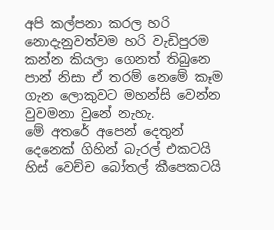අපි කල්පනා කරල හරි නොදැනුවත්වම හරි වැඩිපුරම කන්න කියලා ගෙනත් තිබුනෙ පාන් නිසා ඒ තරම් නෙමේ කෑම ගැන ලොකුවට මහන්සි වෙන්න වුවමනා වුනේ නැහැ.
මේ අතරේ අපෙන් දෙතුන් දෙනෙක් ගිහින් බැරල් එකටයි හිස් වෙච්ච බෝතල් කීපෙකටයි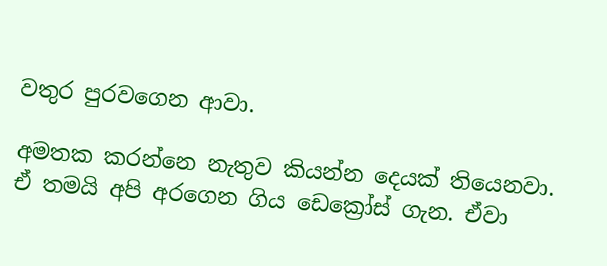වතුර පුරවගෙන ආවා.

අමතක කරන්නෙ නැතුව කියන්න දෙයක් තියෙනවා. ඒ තමයි අපි අරගෙන ගිය ඩෙක්‍රෝස් ගැන. ඒවා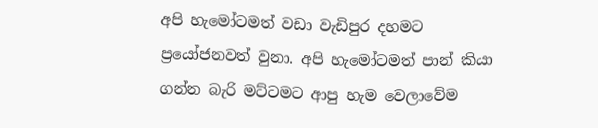අපි හැමෝටමත් වඩා වැඩිපුර දහමට ප්‍රයෝජනවත් වුනා. අපි හැමෝටමත් පාන් කියා ගන්න බැරි මට්ටමට ආපු හැම වෙලාවේම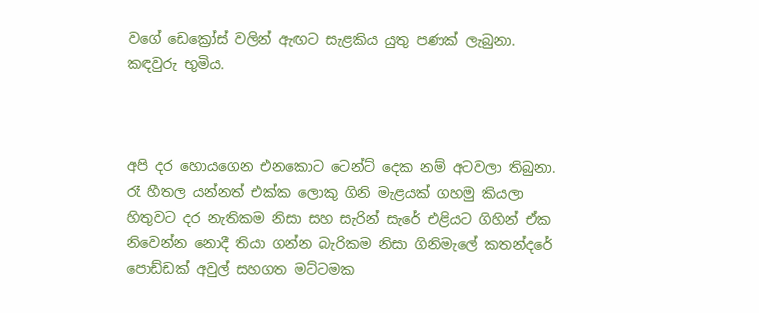වගේ ඩෙක්‍රෝස් වලින් ඇඟට සැළකිය යුතු පණක් ලැබුනා.
කඳවුරු භුමිය.



අපි දර හොයගෙන එනකොට ටෙන්ට් දෙක නම් අටවලා තිබුනා. රෑ හීතල යන්නත් එක්ක ලොකු ගිනි මැළයක් ගහමු කියලා හිතුවට දර නැතිකම නිසා සහ සැරින් සැරේ එළියට ගිහින් ඒක නිවෙන්න නොදී තියා ගන්න බැරිකම නිසා ගිනිමැලේ කතන්දරේ පොඩ්ඩක් අවුල් සහගත මට්ටමක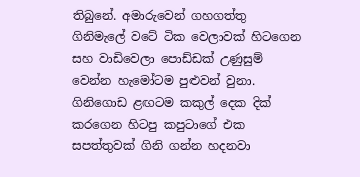තිබුනේ. අමාරුවෙන් ගහගත්තු ගිනිමැලේ වටේ ටික වෙලාවක් හිටගෙන සහ වාඩිවෙලා පොඩ්ඩක් උණුසුම් වෙන්න හැමෝටම පුළුවන් වුනා. ගිනිගොඩ ළඟටම කකුල් දෙක දික් කරගෙන හිටපු කපුටාගේ එක සපත්තුවක් ගිනි ගන්න හදනවා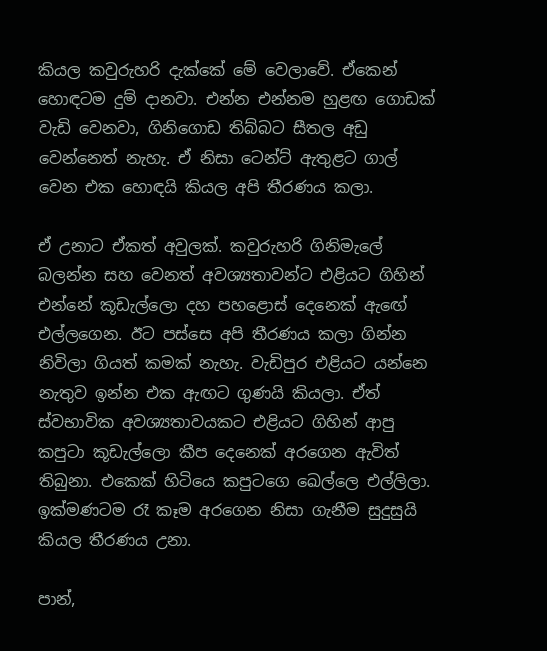කියල කවුරුහරි දැක්කේ මේ වෙලාවේ. ඒකෙන් හොඳටම දුම් දානවා. එන්න එන්නම හුළඟ ගොඩක් වැඩි වෙනවා, ගිනිගොඩ තිබ්බට සීතල අඩු වෙන්නෙත් නැහැ. ඒ නිසා ටෙන්ට් ඇතුළට ගාල් වෙන එක හොඳයි කියල අපි තීරණය කලා.

ඒ උනාට ඒකත් අවුලක්. කවුරුහරි ගිනිමැලේ බලන්න සහ වෙනත් අවශ්‍යතාවන්ට එළියට ගිහින් එන්නේ කූඩැල්ලො දහ පහළොස් දෙනෙක් ඇඟේ එල්ලගෙන. ඊට පස්සෙ අපි තීරණය කලා ගින්න නිවිලා ගියත් කමක් නැහැ. වැඩිපුර එළියට යන්නෙ නැතුව ඉන්න එක ඇඟට ගුණයි කියලා. ඒත් ස්වභාවික අවශ්‍යතාවයකට එළියට ගිහින් ආපු කපුටා කූඩැල්ලො කීප දෙනෙක් අරගෙන ඇවිත් තිබුනා. එකෙක් හිටියෙ කපුටගෙ ඛෙල්ලෙ එල්ලිලා. ඉක්මණටම රෑ කෑම අරගෙන නිසා ගැනීම සුදුසුයි කියල තීරණය උනා.

පාන්,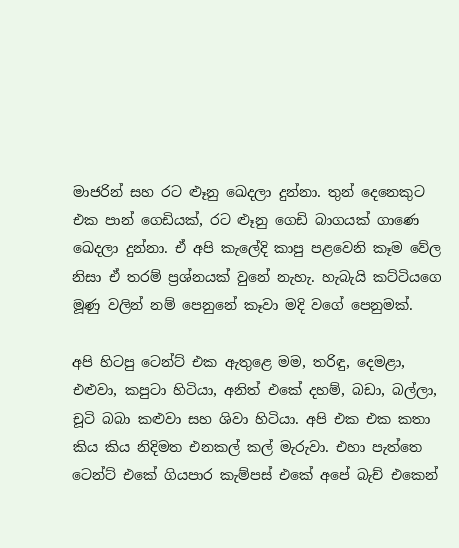මාජරින් සහ රට ළුෑනු ඛෙදලා දුන්නා. තුන් දෙනෙකුට එක පාන් ගෙඩියක්, රට ළුෑනු ගෙඩි බාගයක් ගාණෙ ඛෙදලා දුන්නා. ඒ අපි කැලේදි කාපු පළවෙනි කෑම වේල නිසා ඒ තරම් ප්‍රශ්නයක් වුනේ නැහැ. හැබැයි කට්ටියගෙ මූණු වලින් නම් පෙනුනේ කෑවා මදි වගේ පෙනුමක්.

අපි හිටපු ටෙන්ට් එක ඇතුළෙ මම, තරිඳු, දෙමළා, එළුවා, කපුටා හිටියා, අනිත් එකේ දහම්, බඩා, බල්ලා, චූටි බබා කළුවා සහ ශිවා හිටියා. අපි එක එක කතා කිය කිය නිදිමත එනකල් කල් මැරුවා. එහා පැත්තෙ ටෙන්ට් එකේ ගියපාර කැම්පස් එකේ අපේ බැච් එකෙන්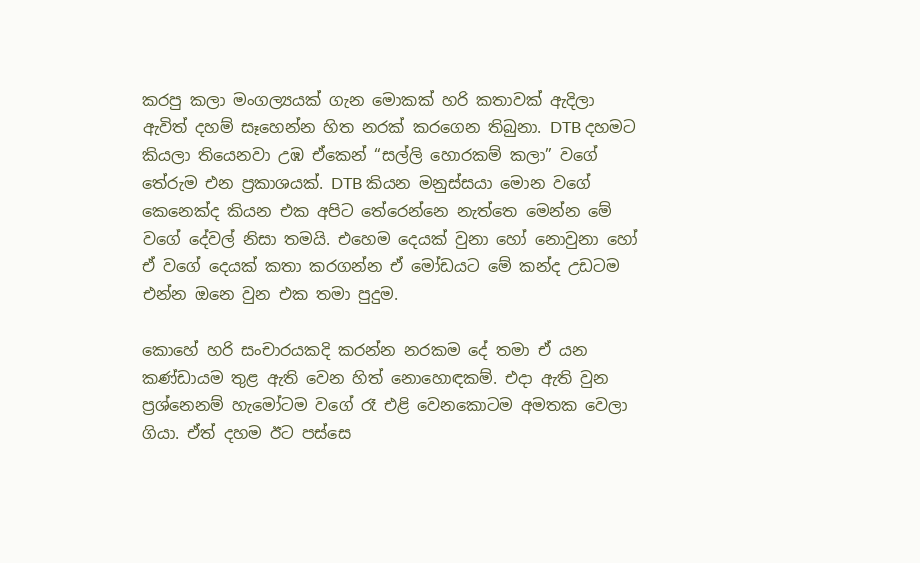කරපු කලා මංගල්‍යයක් ගැන මොකක් හරි කතාවක් ඇදිලා ඇවිත් දහම් සෑහෙන්න හිත නරක් කරගෙන තිබුනා. DTB දහමට කියලා තියෙනවා උඹ ඒකෙන් “සල්ලි හොරකම් කලා” වගේ තේරුම එන ප්‍රකාශයක්. DTB කියන මනුස්සයා මොන වගේ කෙනෙක්ද කියන එක අපිට තේරෙන්නෙ නැත්තෙ මෙන්න මේ වගේ දේවල් නිසා තමයි. එහෙම දෙයක් වුනා හෝ නොවුනා හෝ ඒ වගේ දෙයක් කතා කරගන්න ඒ මෝඩයට මේ කන්ද උඩටම එන්න ඔනෙ වුන එක තමා පුදුම.

කොහේ හරි සංචාරයකදි කරන්න නරකම දේ තමා ඒ යන කණ්ඩායම තුළ ඇති වෙන හිත් නොහොඳකම්. එදා ඇති වුන ප්‍රශ්නෙනම් හැමෝටම වගේ රෑ එළි වෙනකොටම අමතක වෙලා ගියා. ඒත් දහම ඊට පස්සෙ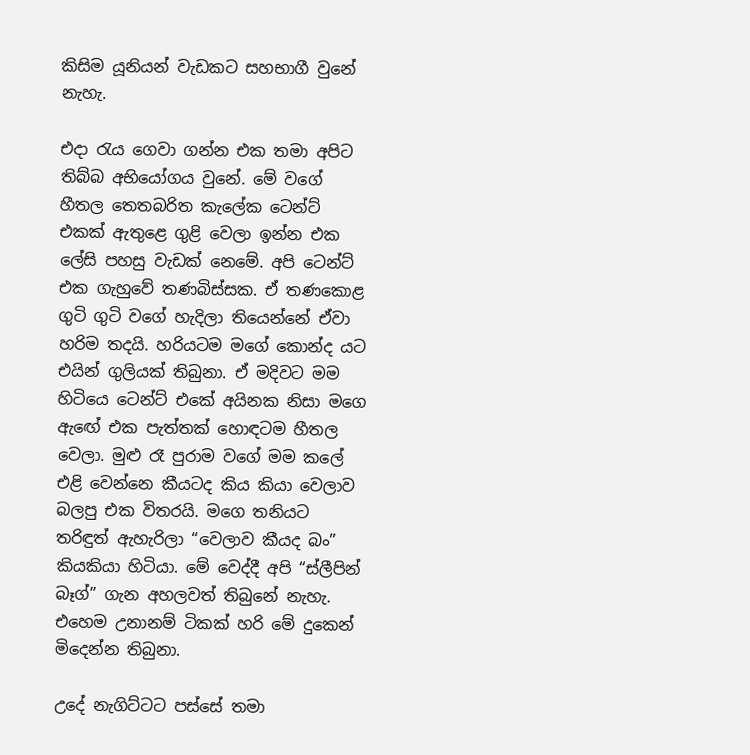කිසිම යූනියන් වැඩකට සහභාගී වුනේ නැහැ.

එදා රැය ගෙවා ගන්න එක තමා අපිට තිබ්බ අභියෝගය වුනේ. මේ වගේ හීතල තෙතබරිත කැලේක ටෙන්ට් එකක් ඇතුළෙ ගුළි වෙලා ඉන්න එක ලේසි පහසු වැඩක් නෙමේ. අපි ටෙන්ට් එක ගැහුවේ තණබිස්සක. ඒ තණකොළ ගුටි ගුටි වගේ හැදිලා තියෙන්නේ ඒවා හරිම තදයි. හරියටම මගේ කොන්ද යට එයින් ගුලියක් තිබුනා. ඒ මදිවට මම හිටියෙ ටෙන්ට් එකේ අයිනක නිසා මගෙ ඇඟේ එක පැත්තක් හොඳටම හීතල වෙලා. මුළු රෑ පුරාම වගේ මම කලේ එළි වෙන්නෙ කීයටද කිය කියා වෙලාව බලපු එක විතරයි. මගෙ තනියට තරිඳුත් ඇහැරිලා “වෙලාව කීයද බං” කියකියා හිටියා. මේ වෙද්දී අපි “ස්ලීපින් බෑග්” ගැන අහලවත් තිබුනේ නැහැ. එහෙම උනානම් ටිකක් හරි මේ දුකෙන් මිදෙන්න තිබුනා.

උදේ නැගිට්ටට පස්සේ තමා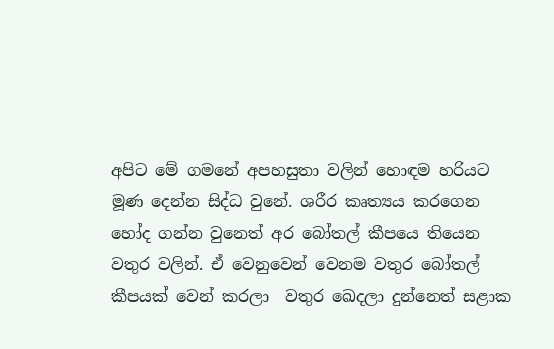අපිට මේ ගමනේ අපහසුතා වලින් හොඳම හරියට මූණ දෙන්න සිද්ධ වුනේ. ශරීර කෘත්‍යය කරගෙන හෝද ගන්න වුනෙත් අර බෝතල් කීපයෙ තියෙන වතුර වලින්. ඒ වෙනුවෙන් වෙනම වතුර බෝතල් කීපයක් වෙන් කරලා  වතුර ඛෙදලා දුන්නෙත් සළාක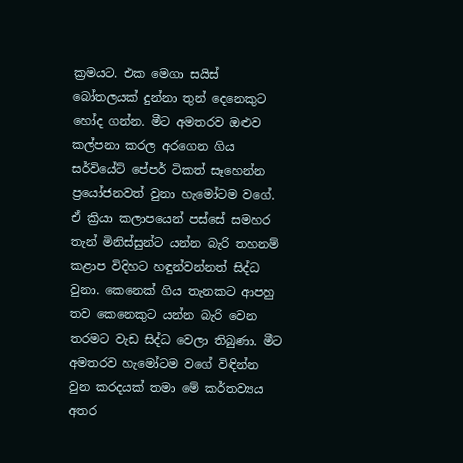ක්‍රමයට. එක මෙගා සයිස් බෝතලයක් දුන්නා තුන් දෙනෙකුට හෝද ගන්න. මීට අමතරව ඔළුව කල්පනා කරල අරගෙන ගිය සර්වියේට් පේපර් ටිකත් සෑහෙන්න ප්‍රයෝජනවත් වුනා හැමෝටම වගේ. ඒ ක්‍රියා කලාපයෙන් පස්සේ සමහර තැන් මිනිස්සුන්ට යන්න බැරි තහනම් කළාප විදිහට හඳුන්වන්නත් සිද්ධ වුනා. කෙනෙක් ගිය තැනකට ආපහු තව කෙනෙකුට යන්න බැරි වෙන තරමට වැඩ සිද්ධ වෙලා තිබුණා. මීට අමතරව හැමෝටම වගේ විඳින්න වුන කරදයක් තමා මේ කර්තව්‍යය අතර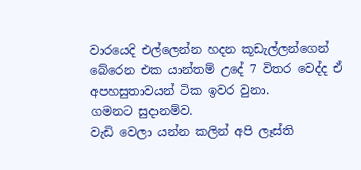වාරයෙදි එල්ලෙන්න හදන කූඩැල්ලන්ගෙන් බේරෙන එක යාන්තම් උදේ 7 විතර වෙද්ද ඒ අපහසුතාවයන් ටික ඉවර වුනා.
ගමනට සුදානම්ව.
වැඩි වෙලා යන්න කලින් අපි ලෑස්ති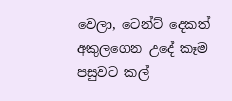වෙලා, ටෙන්ට් දෙකත් අකුලගෙන උදේ කෑම පසුවට කල්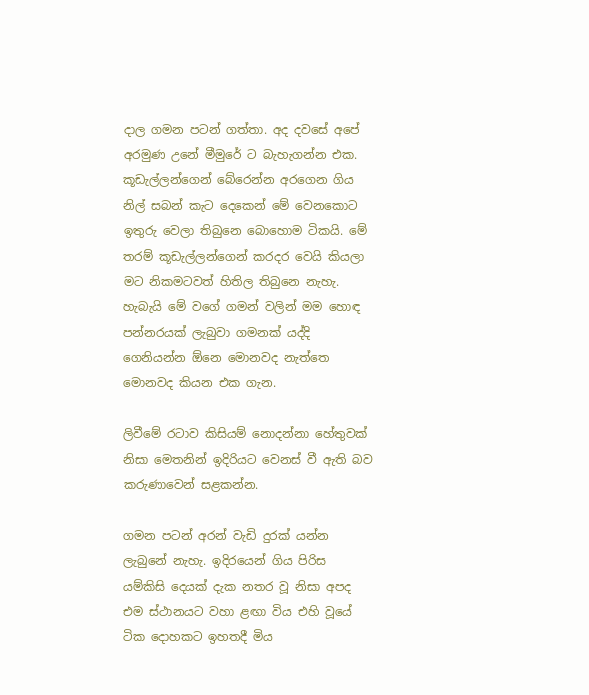දාල ගමන පටන් ගත්තා. අද දවසේ අපේ අරමුණ උනේ මීමුරේ ට බැහැගන්න එක. කූඩැල්ලන්ගෙන් බේරෙන්න අරගෙන ගිය නිල් සබන් කැට දෙකෙන් මේ වෙනකොට ඉතුරු වෙලා තිබුනෙ බොහොම ටිකයි. මේ තරම් කූඩැල්ලන්ගෙන් කරදර වෙයි කියලා මට නිකමටවත් හිතිල තිබුනෙ නැහැ. හැබැයි මේ වගේ ගමන් වලින් මම හොඳ පන්නරයක් ලැබුවා ගමනක් යද්දි ගෙනියන්න ඕනෙ මොනවද නැත්තෙ මොනවද කියන එක ගැන.

ලිවීමේ රටාව කිසියම් නොදන්නා හේතුවක් නිසා මෙතනින් ඉදිරියට වෙනස් වී ඇති බව කරුණාවෙන් සළකන්න.

ගමන පටන් අරන් වැඩි දුරක් යන්න ලැබුනේ නැහැ. ඉදිරයෙන් ගිය පිරිස යම්කිසි දෙයක් දැක නතර වූ නිසා අපද එම ස්ථානයට වහා ළඟා විය එහි වූයේ ටික දොහකට ඉහතදී මිය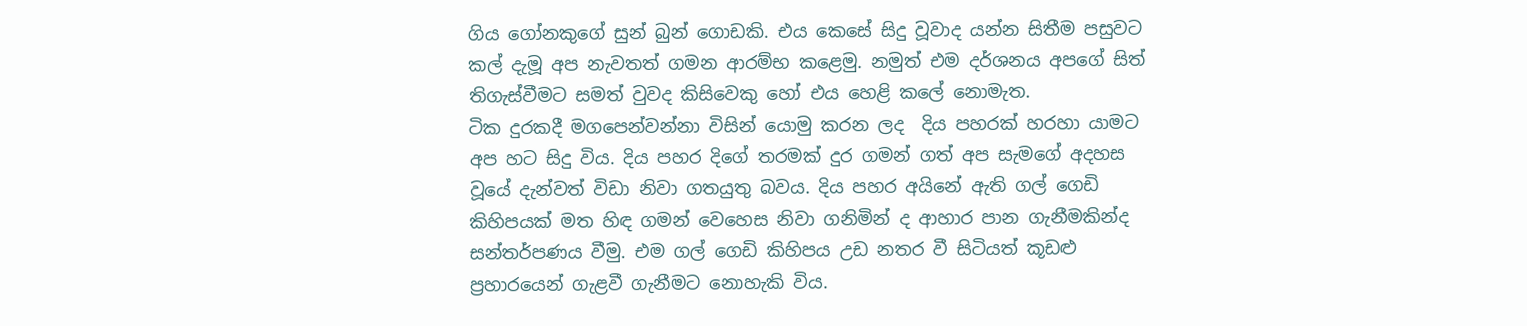ගිය ගෝනකුගේ සුන් බුන් ගොඩකි. එය කෙසේ සිදු වූවාද යන්න සිතීම පසුවට කල් දැමූ අප නැවතත් ගමන ආරම්භ කළෙමු. නමුත් එම දර්ශනය අපගේ සිත් තිගැස්වීමට සමත් වුවද කිසිවෙකු හෝ එය හෙළි කලේ නොමැත.
ටික දුරකදී මගපෙන්වන්නා විසින් යොමු කරන ලද  දිය පහරක් හරහා යාමට අප හට සිදු විය. දිය පහර දිගේ තරමක් දුර ගමන් ගත් අප සැමගේ අදහස වූයේ දැන්වත් විඩා නිවා ගතයුතු බවය. දිය පහර අයිනේ ඇති ගල් ගෙඩි කිහිපයක් මත හිඳ ගමන් වෙහෙස නිවා ගනිමින් ද ආහාර පාන ගැනීමකින්ද සන්තර්පණය වීමු. එම ගල් ගෙඩි කිහිපය උඩ නතර වී සිටියත් කූඩළු ප්‍රහාරයෙන් ගැළවී ගැනීමට නොහැකි විය.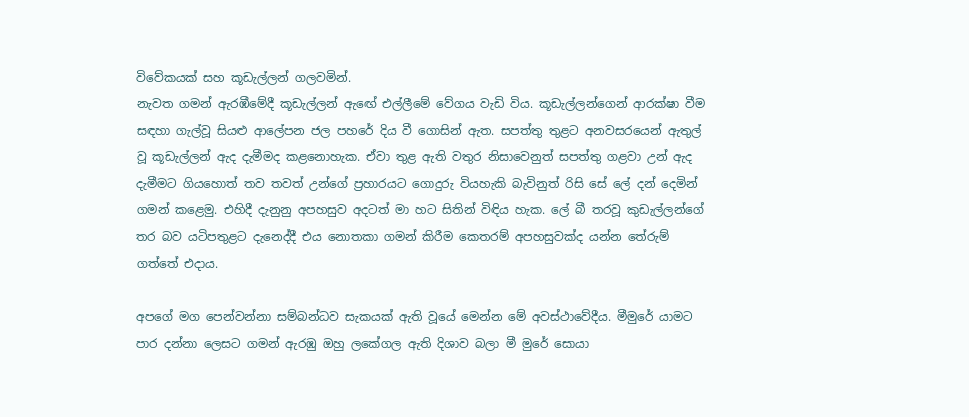විවේකයක් සහ කූඩැල්ලන් ගලවමින්.
නැවත ගමන් ඇරඹීමේදී කූඩැල්ලන් ඇඟේ එල්ලීමේ වේගය වැඩි විය. කූඩැල්ලන්ගෙන් ආරක්ෂා වීම සඳහා ගැල්වූ සියළු ආලේපන ජල පහරේ දිය වී ගොසින් ඇත. සපත්තු තුළට අනවසරයෙන් ඇතුල් වූ කූඩැල්ලන් ඇද දැමීමද කළනොහැක. ඒවා තුළ ඇති වතුර නිසාවෙනුත් සපත්තු ගළවා උන් ඇද දැමීමට ගියහොත් තව තවත් උන්ගේ ප්‍රහාරයට ගොදුරු වියහැකි බැවිනුත් රිසි සේ ලේ දන් දෙමින් ගමන් කළෙමු. එහිදී දැනුනු අපහසුව අදටත් මා හට සිතින් විඳිය හැක. ලේ බී තරවූ කුඩැල්ලන්ගේ තර බව යටිපතුළට දැනෙද්දී එය නොතකා ගමන් කිරීම කෙතරම් අපහසුවක්ද යන්න තේරුම් ගත්තේ එදාය.

අපගේ මග පෙන්වන්නා සම්බන්ධව සැකයක් ඇති වූයේ මෙන්න මේ අවස්ථාවේදීය. මීමුරේ යාමට පාර දන්නා ලෙසට ගමන් ඇරඹු ඔහු ලකේගල ඇති දිශාව බලා මී මුරේ සොයා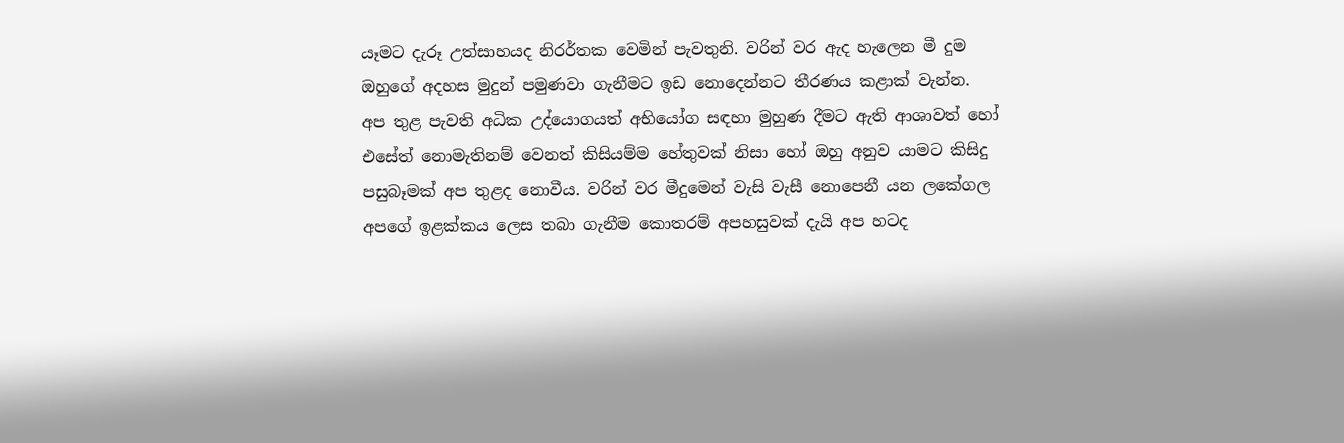යෑමට දැරූ උත්සාහයද නිරර්තක වෙමින් පැවතුනි. වරින් වර ඇද හැලෙන මී දුම ඔහුගේ අදහස මුදුන් පමුණවා ගැනීමට ඉඩ නොදෙන්නට තීරණය කළාක් වැන්න. අප තුළ පැවති අධික උද්යොගයත් අභියෝග සඳහා මුහුණ දීමට ඇති ආශාවත් හෝ එසේත් නොමැතිනම් වෙනත් කිසියම්ම හේතුවක් නිසා හෝ ඔහු අනුව යාමට කිසිදු පසුබෑමක් අප තුළද නොවීය. වරින් වර මීදුමෙන් වැසි වැසී නොපෙනී යන ලකේගල අපගේ ඉළක්කය ලෙස තබා ගැනීම කොතරම් අපහසුවක් දැයි අප හටද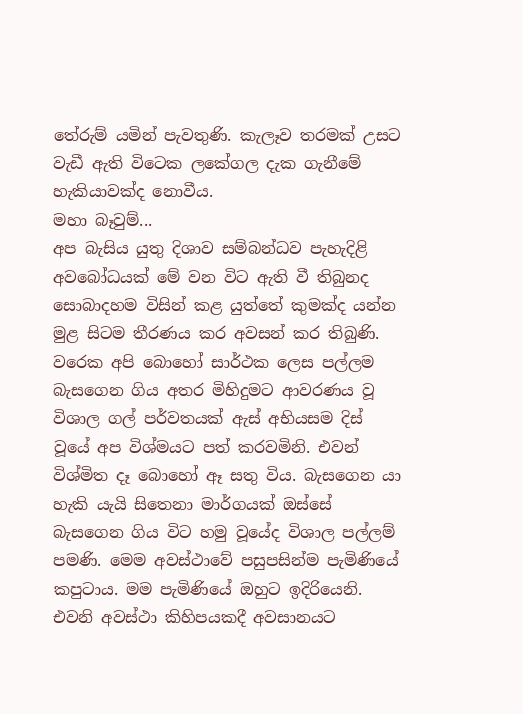තේරුම් යමින් පැවතුණි. කැලෑව තරමක් උසට වැඩී ඇති විටෙක ලකේගල දැක ගැනීමේ හැකියාවක්ද නොවීය.
මහා බෑවුම්...
අප බැසිය යුතු දිශාව සම්බන්ධව පැහැදිළි අවබෝධයක් මේ වන විට ඇති වී තිබුනද සොබාදහම විසින් කළ යුත්තේ කුමක්ද යන්න මුළ සිටම තීරණය කර අවසන් කර තිබුණි. වරෙක අපි බොහෝ සාර්ථක ලෙස පල්ලම බැසගෙන ගිය අතර මිහිදුමට ආවරණය වූ විශාල ගල් පර්වතයක් ඇස් අභියසම දිස් වූයේ අප විශ්මයට පත් කරවමිනි. එවන් විශ්මිත දෑ බොහෝ ඈ සතු විය. බැසගෙන යා හැකි යැයි සිතෙනා මාර්ගයක් ඔස්සේ බැසගෙන ගිය විට හමු වූයේද විශාල පල්ලම් පමණි. මෙම අවස්ථාවේ පසුපසින්ම පැමිණියේ කපුටාය. මම පැමිණියේ ඔහුට ඉදිරියෙනි. එවනි අවස්ථා කිහිපයකදී අවසානයට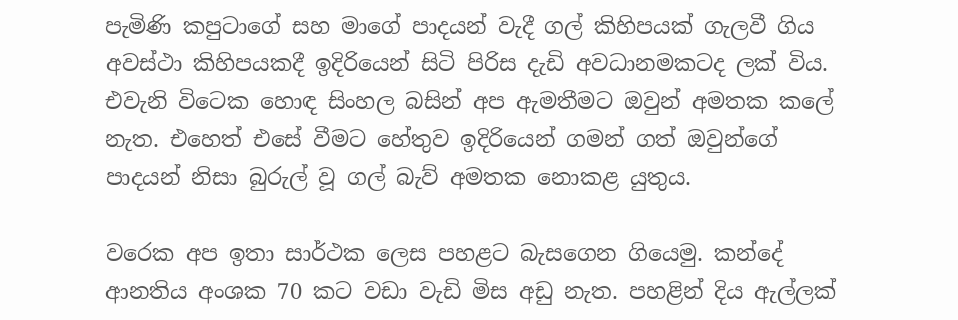පැමිණි කපුටාගේ සහ මාගේ පාදයන් වැදී ගල් කිහිපයක් ගැලවී ගිය අවස්ථා කිහිපයකදී ඉදිරියෙන් සිටි පිරිස දැඩි අවධානමකටද ලක් විය. එවැනි විටෙක හොඳ සිංහල බසින් අප ඇමතීමට ඔවුන් අමතක කලේ නැත. එහෙත් එසේ වීමට හේතුව ඉදිරියෙන් ගමන් ගත් ඔවුන්ගේ පාදයන් නිසා බුරුල් වූ ගල් බැව් අමතක නොකළ යුතුය.

වරෙක අප ඉතා සාර්ථක ලෙස පහළට බැසගෙන ගියෙමු. කන්දේ ආනතිය අංශක 70 කට වඩා වැඩි මිස අඩු නැත. පහළින් දිය ඇල්ලක්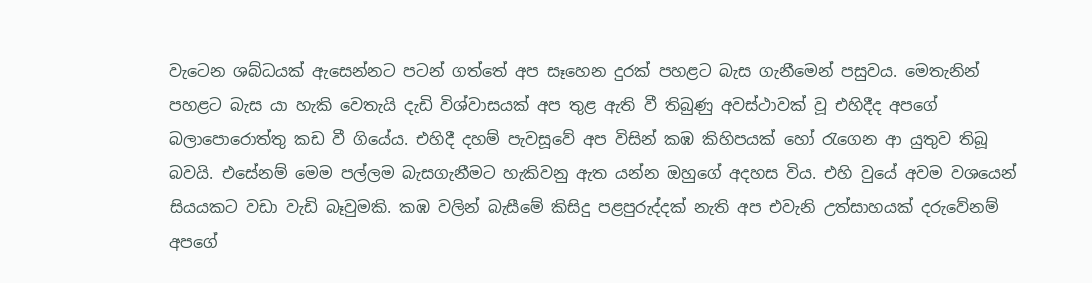වැටෙන ශබ්ධයක් ඇසෙන්නට පටන් ගත්තේ අප සෑහෙන දුරක් පහළට බැස ගැනීමෙන් පසුවය. මෙතැනින් පහළට බැස යා හැකි වෙතැයි දැඩි විශ්වාසයක් අප තුළ ඇති වී තිබුණු අවස්ථාවක් වූ එහිදීද අපගේ බලාපොරොත්තු කඩ වී ගියේය. එහිදී දහම් පැවසූවේ අප විසින් කඹ කිහිපයක් හෝ රැගෙන ආ යුතුව තිබූ බවයි. එසේනම් මෙම පල්ලම බැසගැනීමට හැකිවනු ඇත යන්න ඔහුගේ අදහස විය. එහි වුයේ අවම වශයෙන් සියයකට වඩා වැඩි බෑවුමකි. කඹ වලින් බැසීමේ කිසිදු පළපුරුද්දක් නැති අප එවැනි උත්සාහයක් දරුවේනම් අපගේ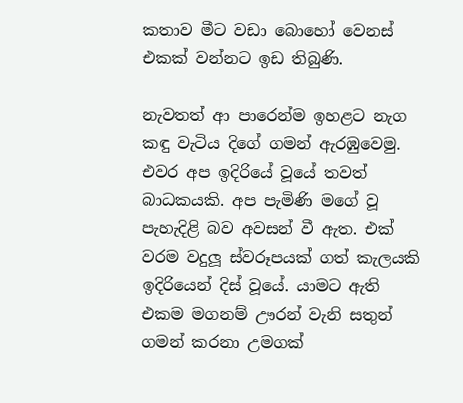කතාව මීට වඩා බොහෝ වෙනස් එකක් වන්නට ඉඩ තිබුණි.

නැවතත් ආ පාරෙන්ම ඉහළට නැග කඳු වැටිය දිගේ ගමන් ඇරඹුවෙමු. එවර අප ඉදිරියේ වූයේ තවත් බාධකයකි. අප පැමිණි මගේ වූ පැහැදිළි බව අවසන් වී ඇත. එක් වරම වදුලූ ස්වරූපයක් ගත් කැලයකි ඉදිරියෙන් දිස් වූයේ. යාමට ඇති එකම මගනම් ඌරන් වැනි සතුන් ගමන් කරනා උමගක්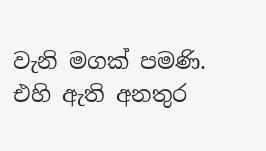වැනි මගක් පමණි. එහි ඇති අනතුර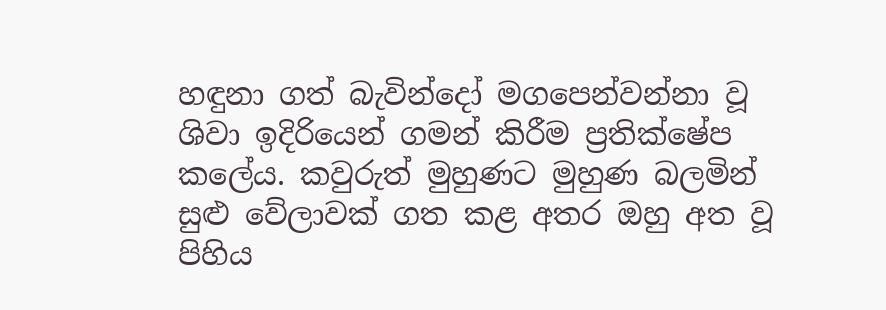හඳුනා ගත් බැවින්දෝ මගපෙන්වන්නා වූ ශිවා ඉදිරියෙන් ගමන් කිරීම ප්‍රතික්ෂේප කලේය. කවුරුත් මුහුණට මුහුණ බලමින් සුළු වේලාවක් ගත කළ අතර ඔහු අත වූ පිහිය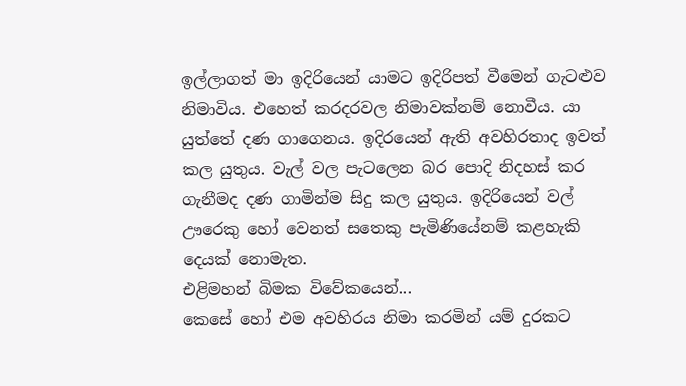ඉල්ලාගත් මා ඉදිරියෙන් යාමට ඉදිරිපත් වීමෙන් ගැටළුව නිමාවිය. එහෙත් කරදරවල නිමාවක්නම් නොවීය. යා යුත්තේ දණ ගාගෙනය. ඉදිරයෙන් ඇති අවහිරතාද ඉවත් කල යුතුය. වැල් වල පැටලෙන බර පොදි නිදහස් කර ගැනීමද දණ ගාමින්ම සිදු කල යුතුය. ඉදිරියෙන් වල් ඌරෙකු හෝ වෙනත් සතෙකු පැමිණියේනම් කළහැකි දෙයක් නොමැත.
එළිමහන් බිමක විවේකයෙන්...
කෙසේ හෝ එම අවහිරය නිමා කරමින් යම් දුරකට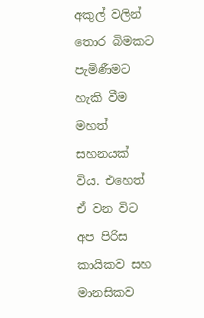අකුල් වලින් තොර බිමකට පැමිණීමට හැකි වීම මහත් සහනයක් විය. එහෙත් ඒ වන විට අප පිරිස කායිකව සහ මානසිකව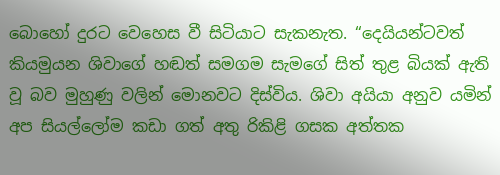බොහෝ දුරට වෙහෙස වී සිටියාට සැකනැත. “දෙයියන්ටවත් කියමුයන ශිවාගේ හඬත් සමගම සැමගේ සිත් තුළ බියක් ඇති වූ බව මුහුණු වලින් මොනවට දිස්විය. ශිවා අයියා අනුව යමින් අප සියල්ලෝම කඩා ගත් අතු රිකිළි ගසක අත්තක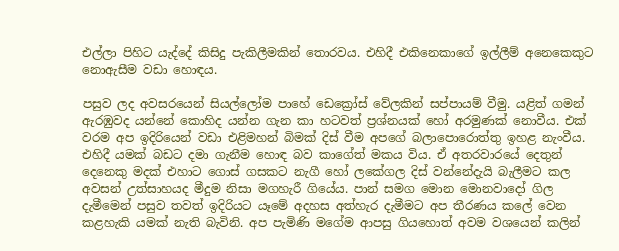එල්ලා පිහිට යැද්දේ කිසිදු පැකිලීමකින් තොරවය. එහිදී එකිනෙකාගේ ඉල්ලීම් අනෙකෙකුට නොඇසීම වඩා හොඳය.

පසුව ලද අවසරයෙන් සියල්ලෝම පාහේ ඩෙක්‍රෝස් වේලකින් සප්පායම් වීමු. යළිත් ගමන් ඇරඹුවද යන්නේ කොහිද යන්න ගැන කා හටවත් ප්‍රශ්නයක් හෝ අරමුණක් නොවීය. එක් වරම අප ඉදිරියෙන් වඩා එළිමහන් බිමක් දිස් වීම අපගේ බලාපොරොත්තු ඉහළ නැංවීය. එහිදී යමක් බඩට දමා ගැනීම හොඳ බව කාගේත් මකය විය. ඒ අතරවාරයේ දෙතුන් දෙනෙකු මදක් එහාට ගොස් ගසකට නැගී හෝ ලකේගල දිස් වන්නේදැයි බැලීමට කල අවසන් උත්සාහයද මීදුම නිසා මගහැරී ගියේය. පාන් සමග මොන මොනවාදෝ ගිල දැමීමෙන් පසුව තවත් ඉදිරියට යෑමේ අදහස අත්හැර දැමීමට අප තීරණය කලේ වෙන කළහැකි යමක් නැති බැවිනි. අප පැමිණි මගේම ආපසු ගියහොත් අවම වශයෙන් කලින්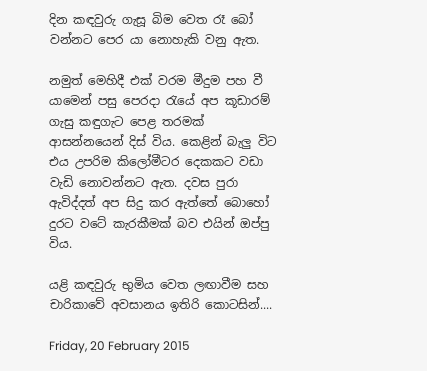දින කඳවුරු ගැසූ බිම වෙත රෑ බෝ වන්නට පෙර යා නොහැකි වනු ඇත.

නමුත් මෙහිදී එක් වරම මීදුම පහ වී යාමෙන් පසු පෙරදා රැයේ අප කූඩාරම් ගැසු කඳුගැට පෙළ තරමක් ආසන්නයෙන් දිස් විය. කෙළින් බැලු විට එය උපරිම කිලෝමීටර දෙකකට වඩා වැඩි නොවන්නට ඇත. දවස පුරා ඇවිද්දත් අප සිදු කර ඇත්තේ බොහෝ දුරට වටේ කැරකීමක් බව එයින් ඔප්පු විය.

යළි කඳවුරු භුමිය වෙත ලඟාවීම සහ චාරිකාවේ අවසානය ඉතිරි කොටසින්....

Friday, 20 February 2015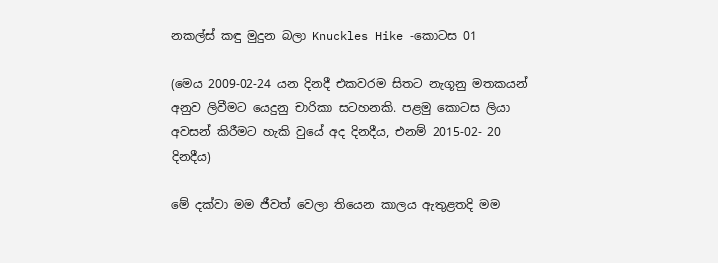නකල්ස් කඳු මුදුන බලා Knuckles Hike -කොටස 01

(මෙය 2009-02-24 යන දිනදී එකවරම සිතට නැගූනු මතකයන් අනුව ලිවීමට යෙදුනු චාරිකා සටහනකි. පළමු කොටස ලියා අවසන් කිරීමට හැකි වුයේ අද දිනදීය, එනම් 2015-02- 20 දිනදීය)

මේ දක්වා මම ජීවත් වෙලා තියෙන කාලය ඇතුළතදි මම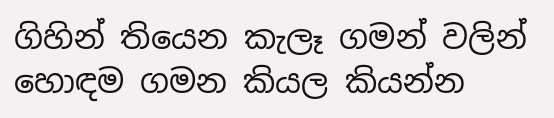ගිහින් තියෙන කැලෑ ගමන් වලින් හොඳම ගමන කියල කියන්න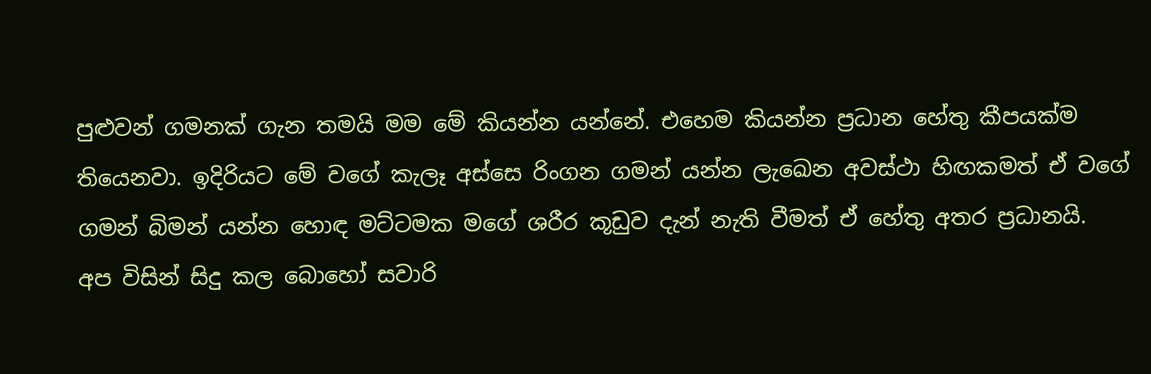පුළුවන් ගමනක් ගැන තමයි මම මේ කියන්න යන්නේ. එහෙම කියන්න ප්‍රධාන හේතු කීපයක්ම තියෙනවා. ඉදිරියට මේ වගේ කැලෑ අස්සෙ රිංගන ගමන් යන්න ලැඛෙන අවස්ථා හිඟකමත් ඒ වගේ ගමන් බිමන් යන්න හොඳ මට්ටමක මගේ ශරීර කූඩුව දැන් නැති වීමත් ඒ හේතු අතර ප්‍රධානයි.
අප විසින් සිදු කල බොහෝ සවාරි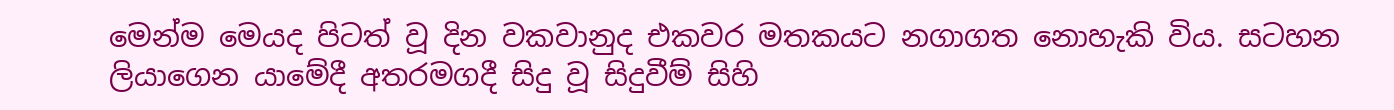මෙන්ම මෙයද පිටත් වූ දින වකවානුද එකවර මතකයට නගාගත නොහැකි විය. සටහන ලියාගෙන යාමේදී අතරමගදී සිදු වූ සිදුවීම් සිහි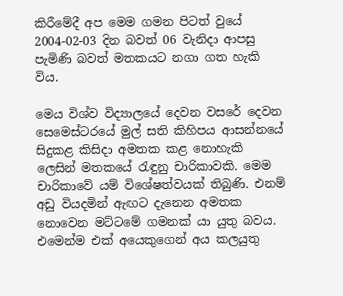කිරීමේදී අප මෙම ගමන පිටත් වුයේ 2004-02-03 දින බවත් 06 වැනිදා ආපසු පැමිණි බවත් මතකයට නගා ගත හැකි විය.

මෙය විශ්ව විද්‍යාලයේ දෙවන වසරේ දෙවන සෙමෙස්ටරයේ මුල් සති කිහිපය ආසන්නයේ සිදුකළ කිසිදා අමතක කළ නොහැකි ලෙසින් මතකයේ රැඳුනු චාරිකාවකි. මෙම චාරිකාවේ යම් විශේෂත්වයක් තිබුණි. එනම් අඩු වියදමින් ඇඟට දැනෙන අමතක නොවෙන මට්ටමේ ගමනක් යා යුතු බවය. එමෙන්ම එක් අයෙකුගෙන් අය කලයුතු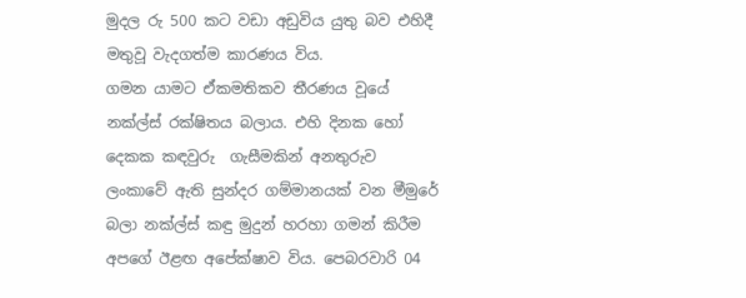මුදල රු 500 කට වඩා අඩුවිය යුතු බව එහිදී මතුවූ වැදගත්ම කාරණය විය.
ගමන යාමට ඒකමතිකව තීරණය වූයේ නක්ල්ස් රක්ෂිතය බලාය. එහි දිනක හෝ දෙකක කඳවුරු  ගැසීමකින් අනතුරුව ලංකාවේ ඇති සුන්දර ගම්මානයක් වන මීමුරේ බලා නක්ල්ස් කඳු මුදුන් හරහා ගමන් කිරීම අපගේ ඊළඟ අපේක්ෂාව විය. පෙබරවාරි 04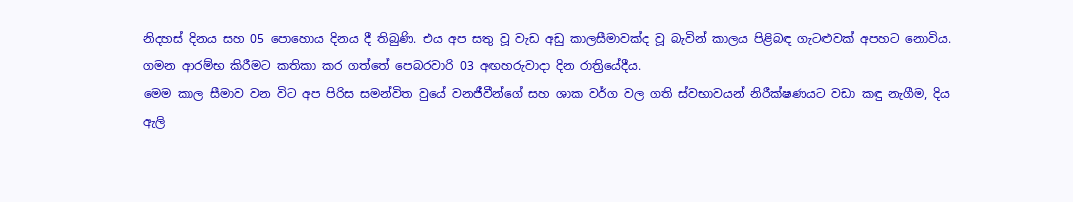නිදහස් දිනය සහ 05 පොහොය දිනය දී තිබුණි. එය අප සතු වූ වැඩ අඩු කාලසීමාවක්ද වූ බැවින් කාලය පිළිබඳ ගැටළුවක් අපහට නොවිය. ගමන ආරම්භ කිරීමට කතිකා කර ගත්තේ පෙබරවාරි 03 අඟහරුවාදා දින රාත්‍රියේදීය.
මෙම කාල සීමාව වන විට අප පිරිස සමන්විත වුයේ වනජීවීන්ගේ සහ ශාක වර්ග වල ගති ස්වභාවයන් නිරීක්ෂණයට වඩා කඳු නැගීම, දිය ඇලි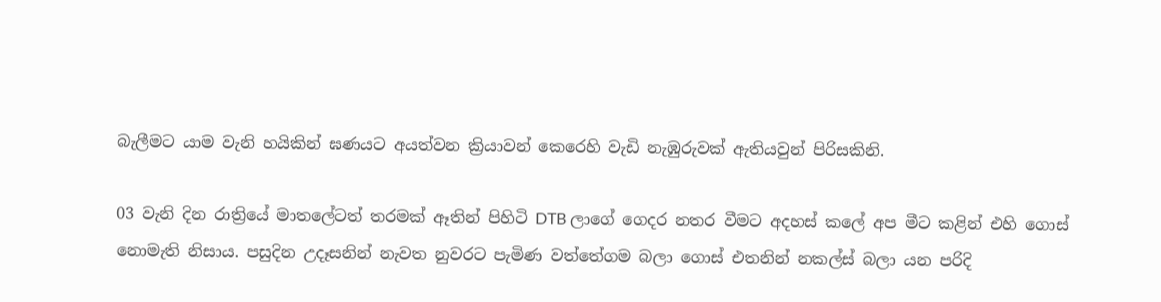බැලීමට යාම වැනි හයිකින් ඝණයට අයත්වන ක්‍රියාවන් කෙරෙහි වැඩි නැඹුරුවක් ඇතියවුන් පිරිසකිනි.

03 වැනි දින රාත්‍රියේ මාතලේටත් තරමක් ඈතින් පිහිටි DTB ලාගේ ගෙදර නතර වීමට අදහස් කලේ අප මීට කළින් එහි ගොස් නොමැති නිසාය. පසුදින උදෑසනින් නැවත නුවරට පැමිණ වත්තේගම බලා ගොස් එතනින් නකල්ස් බලා යන පරිදි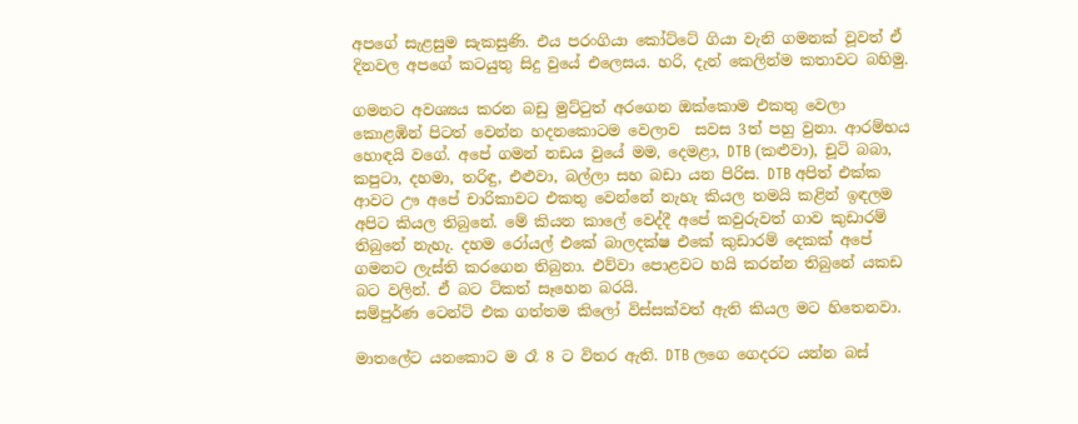අපගේ සැළසුම සැකසුණි. එය පරංගියා කෝට්ටේ ගියා වැනි ගමනක් වූවත් ඒ දිනවල අපගේ කටයුතු සිදු වුයේ එලෙසය. හරි, දැන් කෙලින්ම කතාවට බහිමු.

ගමනට අවශ්‍යය කරන බඩු මුට්ටුත් අරගෙන ඔක්කොම එකතු වෙලා කොළඹින් පිටත් වෙන්න හදනකොටම වෙලාව  සවස 3ත් පහු වුනා. ආරම්භය හොඳයි වගේ. අපේ ගමන් නඩය වුයේ මම, දෙමළා, DTB (කළුවා), චූටි බබා, කපුටා, දහමා, තරිඳු, එළුවා, බල්ලා සහ බඩා යන පිරිස. DTB අපිත් එක්ක ආවට ඌ අපේ චාරිකාවට එකතු වෙන්නේ නැහැ කියල තමයි කළින් ඉඳලම අපිට කියල තිබුනේ. මේ කියන කාලේ වෙද්දී අපේ කවුරුවත් ගාව කුඩාරම් තිබුනේ නැහැ. දහම රෝයල් එකේ බාලදක්ෂ එකේ කුඩාරම් දෙකක් අපේ ගමනට ලැස්ති කරගෙන තිබුනා. එව්වා පොළවට හයි කරන්න තිබුනේ යකඩ බට වලින්. ඒ බට ටිකත් සෑහෙන බරයි.
සම්පුර්ණ ටෙන්ට් එක ගත්තම කිලෝ විස්සක්වත් ඇති කියල මට හිතෙනවා.

මාතලේට යනකොට ම රෑ 8 ට විතර ඇති. DTB ලගෙ ගෙදරට යන්න බස්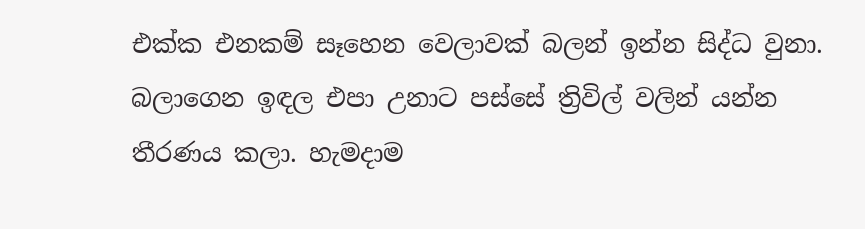එක්ක එනකම් සෑහෙන වෙලාවක් බලන් ඉන්න සිද්ධ වුනා. බලාගෙන ඉඳල එපා උනාට පස්සේ ත්‍රිවිල් වලින් යන්න තීරණය කලා. හැමදාම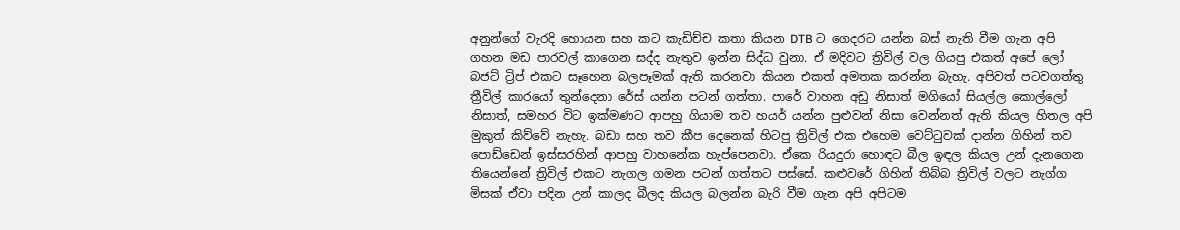අනුන්ගේ වැරදි හොයන සහ කට කැඩිච්ච කතා කියන DTB ට ගෙදරට යන්න බස් නැති වීම ගැන අපි ගහන මඩ පාරවල් කාගෙන සද්ද නැතුව ඉන්න සිද්ධ වුනා. ඒ මදිවට ත්‍රිවිල් වල ගියපු එකත් අපේ ලෝ බජට් ට්‍රිප් එකට සෑහෙන බලපෑමක් ඇති කරනවා කියන එකත් අමතක කරන්න බැහැ. අපිවත් පටවගත්තු ත්‍රීවිල් කාරයෝ තුන්දෙනා රේස් යන්න පටන් ගත්තා. පාරේ වාහන අඩු නිසාත් මගියෝ සියල්ල කොල්ලෝ නිසාත්, සමහර විට ඉක්මණට ආපහු ගියාම තව හයර් යන්න පුළුවන් නිසා වෙන්නත් ඇති කියල හිතල අපි මුකුත් කිව්වේ නැහැ. බඩා සහ තව කීප දෙනෙක් හිටපු ත්‍රිවිල් එක එහෙම වෙට්ටුවක් දාන්න ගිහින් තව පොඩ්ඩෙන් ඉස්සරහින් ආපහු වාහනේක හැප්පෙනවා. ඒකෙ රියදුරා හොඳට බීල ඉඳල කියල උන් දැනගෙන තියෙන්නේ ත්‍රිවිල් එකට නැගල ගමන පටන් ගත්තට පස්සේ. කළුවරේ ගිහින් තිබ්බ ත්‍රිවිල් වලට නැග්ග මිසක් ඒවා පදින උන් කාලද බීලද කියල බලන්න බැරි වීම ගැන අපි අපිටම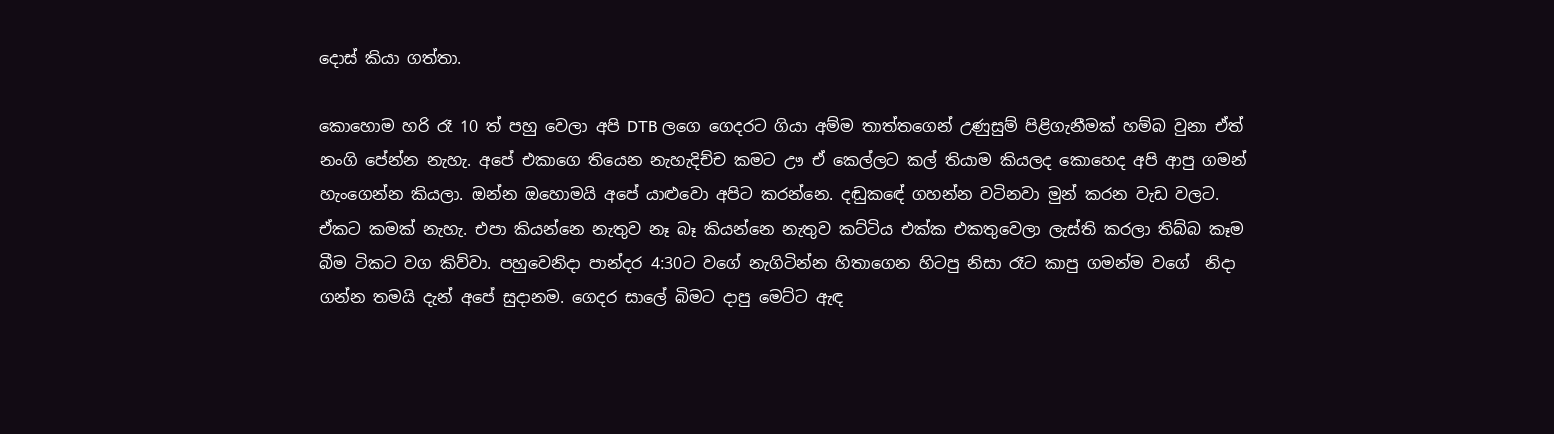දොස් කියා ගත්තා.

කොහොම හරි රෑ 10 ත් පහු වෙලා අපි DTB ලගෙ ගෙදරට ගියා අම්ම තාත්තගෙන් උණුසුම් පිළිගැනීමක් හම්බ වුනා ඒත් නංගි පේන්න නැහැ. අපේ එකාගෙ තියෙන නැහැදිච්ච කමට ඌ ඒ කෙල්ලට කල් තියාම කියලද කොහෙද අපි ආපු ගමන් හැංගෙන්න කියලා. ඔන්න ඔහොමයි අපේ යාළුවො අපිට කරන්නෙ. දඬුකඳේ ගහන්න වටිනවා මුන් කරන වැඩ වලට.
ඒකට කමක් නැහැ. එපා කියන්නෙ නැතුව නෑ බෑ කියන්නෙ නැතුව කට්ටිය එක්ක එකතුවෙලා ලැස්ති කරලා තිබ්බ කෑම බීම ටිකට වග කිව්වා. පහුවෙනිදා පාන්දර 4:30ට වගේ නැගිටින්න හිතාගෙන හිටපු නිසා රෑට කාපු ගමන්ම වගේ  නිදා ගන්න තමයි දැන් අපේ සුදානම. ගෙදර සාලේ බිමට දාපු මෙට්ට ඇඳ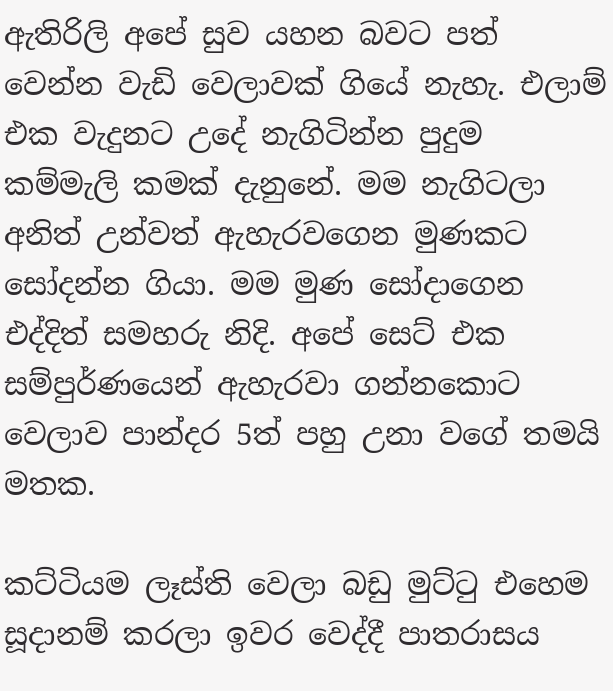ඇතිරිලි අපේ සුව යහන බවට පත් වෙන්න වැඩි වෙලාවක් ගියේ නැහැ. එලාම් එක වැදුනට උදේ නැගිටින්න පුදුම කම්මැලි කමක් දැනුනේ. මම නැගිටලා අනිත් උන්වත් ඇහැරවගෙන මුණකට සෝදන්න ගියා. මම මුණ සෝදාගෙන එද්දිත් සමහරු නිදි. අපේ සෙට් එක සම්පුර්ණයෙන් ඇහැරවා ගන්නකොට වෙලාව පාන්දර 5ත් පහු උනා වගේ තමයි මතක.

කට්ටියම ලෑස්ති වෙලා බඩු මුට්ටු එහෙම සූදානම් කරලා ඉවර වෙද්දී පාතරාසය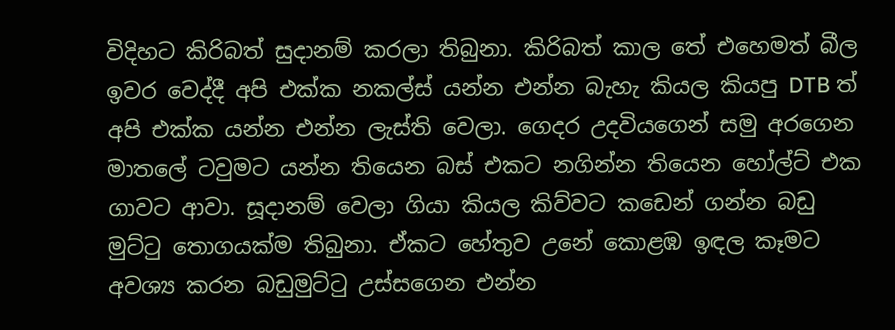විදිහට කිරිබත් සුදානම් කරලා තිබුනා. කිරිබත් කාල තේ එහෙමත් බීල ඉවර වෙද්දී අපි එක්ක නකල්ස් යන්න එන්න බැහැ කියල කියපු DTB ත් අපි එක්ක යන්න එන්න ලැස්ති වෙලා. ගෙදර උදවියගෙන් සමු අරගෙන මාතලේ ටවුමට යන්න තියෙන බස් එකට නගින්න තියෙන හෝල්ට් එක ගාවට ආවා. සූදානම් වෙලා ගියා කියල කිව්වට කඩෙන් ගන්න බඩු මුට්ටු තොගයක්ම තිබුනා. ඒකට හේතුව උනේ කොළඹ ඉඳල කෑමට අවශ්‍ය කරන බඩුමුට්ටු උස්සගෙන එන්න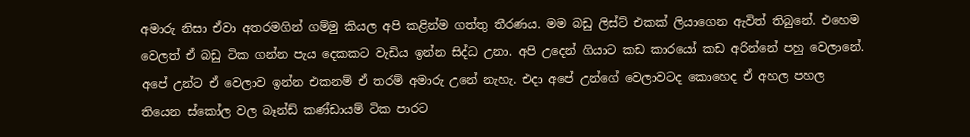අමාරු නිසා ඒවා අතරමගින් ගම්මු කියල අපි කළින්ම ගත්තු තීරණය. මම බඩු ලිස්ට් එකක් ලියාගෙන ඇවිත් තිබුනේ. එහෙම වෙලත් ඒ බඩු ටික ගන්න පැය දෙකකට වැඩිය ඉන්න සිද්ධ උනා. අපි උදෙන් ගියාට කඩ කාරයෝ කඩ අරින්නේ පහු වෙලානේ.
අපේ උන්ට ඒ වෙලාව ඉන්න එකනම් ඒ තරම් අමාරු උනේ නැහැ. එදා අපේ උන්ගේ වෙලාවටද කොහෙද ඒ අහල පහල තියෙන ස්කෝල වල බෑන්ඩ් කණ්ඩායම් ටික පාරට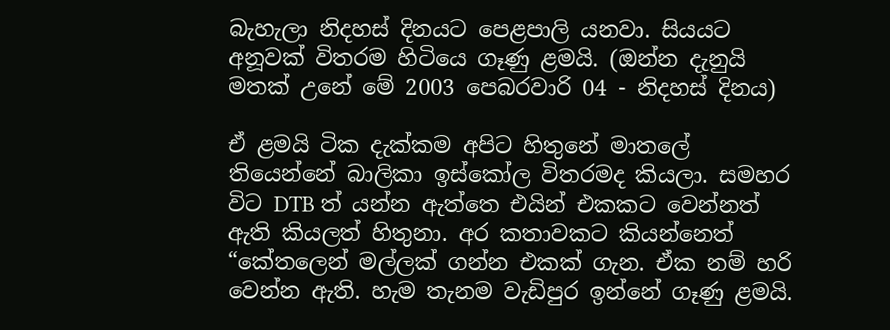බැහැලා නිදහස් දිනයට පෙළපාලි යනවා. සියයට අනූවක් විතරම හිටියෙ ගෑණු ළමයි. (ඔන්න දැනුයි මතක් උනේ මේ 2003 පෙබරවාරි 04 - නිදහස් දිනය)

ඒ ළමයි ටික දැක්කම අපිට හිතුනේ මාතලේ තියෙන්නේ බාලිකා ඉස්කෝල විතරමද කියලා. සමහර විට DTB ත් යන්න ඇත්තෙ එයින් එකකට වෙන්නත් ඇති කියලත් හිතුනා. අර කතාවකට කියන්නෙත් “කේතලෙන් මල්ලක් ගන්න එකක් ගැන. ඒක නම් හරි වෙන්න ඇති. හැම තැනම වැඩිපුර ඉන්නේ ගෑණු ළමයි.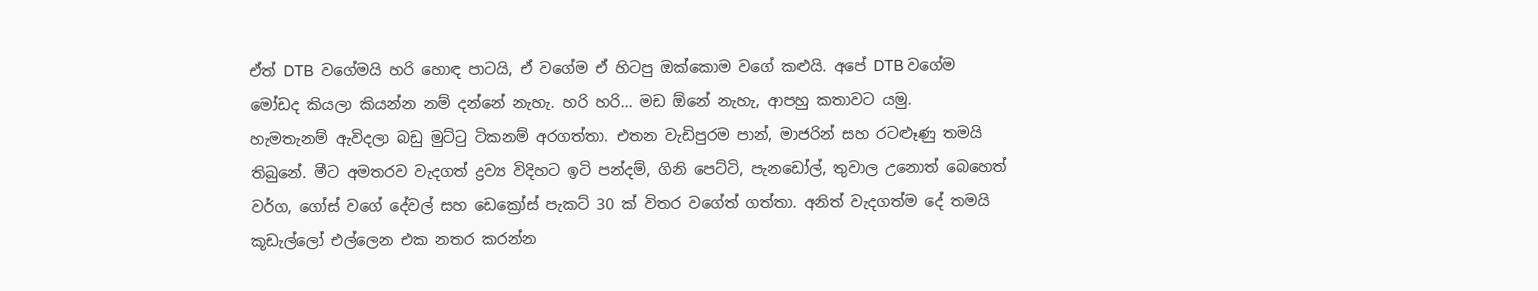ඒත් DTB  වගේමයි හරි හොඳ පාටයි, ඒ වගේම ඒ හිටපු ඔක්කොම වගේ කළුයි. අපේ DTB වගේම මෝඩද කියලා කියන්න නම් දන්නේ නැහැ. හරි හරි... මඩ ඕනේ නැහැ, ආපහු කතාවට යමු.
හැමතැනම් ඇවිදලා බඩු මුට්ටු ටිකනම් අරගත්තා. එතන වැඩිපුරම පාන්, මාජරින් සහ රටළුෑණු තමයි තිබුනේ. මීට අමතරව වැදගත් ද්‍රව්‍ය විදිහට ඉටි පන්දම්, ගිනි පෙට්ටි, පැනඩෝල්, තුවාල උනොත් බෙහෙත් වර්ග, ගෝස් වගේ දේවල් සහ ඩෙක්‍රෝස් පැකට් 30 ක් විතර වගේත් ගත්තා. අනිත් වැදගත්ම දේ තමයි කූඩැල්ලෝ එල්ලෙන එක නතර කරන්න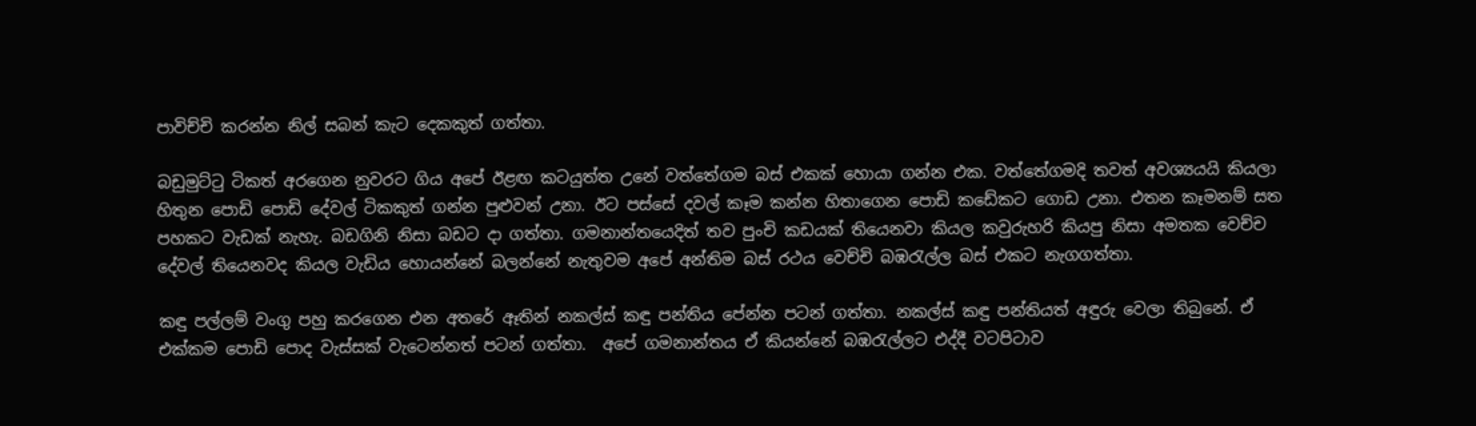පාවිච්චි කරන්න නිල් සබන් කැට දෙකකුත් ගත්තා.

බඩුමුට්ටු ටිකත් අරගෙන නුවරට ගිය අපේ ඊළඟ කටයුත්ත උනේ වත්තේගම බස් එකක් හොයා ගන්න එක. වත්තේගමදි තවත් අවශ්‍යයයි කියලා හිතුන පොඩි පොඩි දේවල් ටිකකුත් ගන්න පුළුවන් උනා. ඊට පස්සේ දවල් කෑම කන්න හිතාගෙන පොඩි කඩේකට ගොඩ උනා. එතන කෑමනම් සත පහකට වැඩක් නැහැ. බඩගිනි නිසා බඩට දා ගත්තා. ගමනාන්තයෙදිත් තව පුංචි කඩයක් තියෙනවා කියල කවුරුහරි කියපු නිසා අමතක වෙච්ච දේවල් තියෙනවද කියල වැඩිය හොයන්නේ බලන්නේ නැතුවම අපේ අන්තිම බස් රථය වෙච්චි බඹරැල්ල බස් එකට නැගගත්තා.

කඳු පල්ලම් වංගු පහු කරගෙන එන අතරේ ඈතින් නකල්ස් කඳු පන්තිය පේන්න පටන් ගත්තා. නකල්ස් කඳු පන්තියත් අඳුරු වෙලා තිබුනේ. ඒ එක්කම පොඩි පොද වැස්සක් වැටෙන්නත් පටන් ගත්තා.  අපේ ගමනාන්තය ඒ කියන්නේ බඹරැල්ලට එද්දී වටපිටාව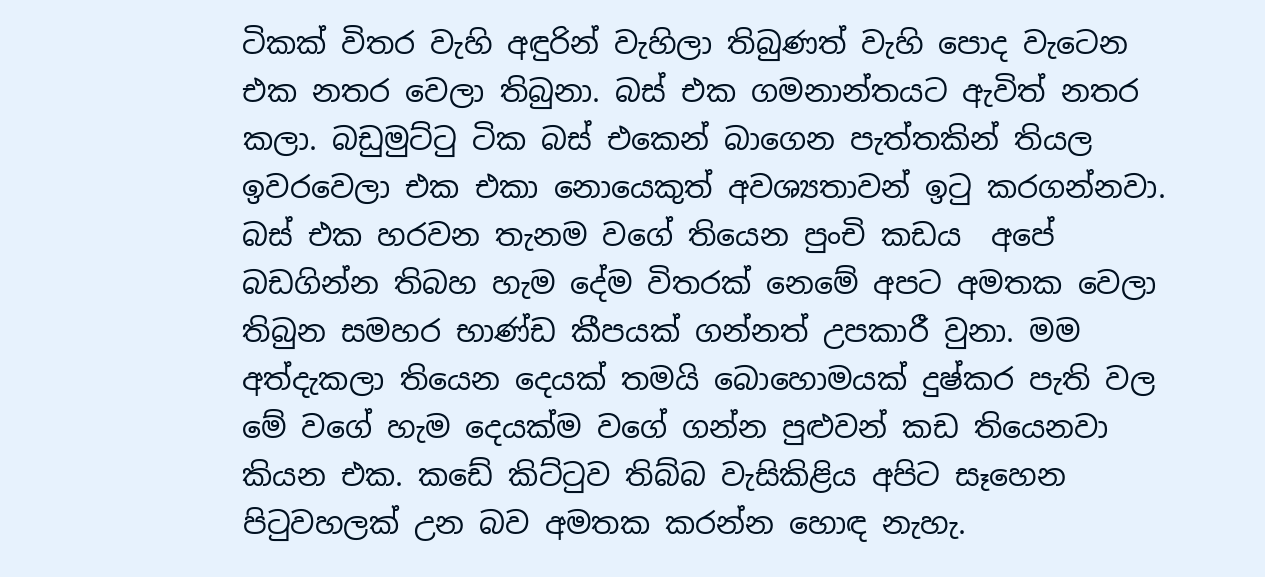ටිකක් විතර වැහි අඳුරින් වැහිලා තිබුණත් වැහි පොද වැටෙන එක නතර වෙලා තිබුනා. බස් එක ගමනාන්තයට ඇවිත් නතර කලා. බඩුමුට්ටු ටික බස් එකෙන් බාගෙන පැත්තකින් තියල ඉවරවෙලා එක එකා නොයෙකුත් අවශ්‍යතාවන් ඉටු කරගන්නවා. බස් එක හරවන තැනම වගේ තියෙන පුංචි කඩය  අපේ බඩගින්න තිබහ හැම දේම විතරක් නෙමේ අපට අමතක වෙලා තිබුන සමහර භාණ්ඩ කීපයක් ගන්නත් උපකාරී වුනා. මම අත්දැකලා තියෙන දෙයක් තමයි බොහොමයක් දුෂ්කර පැති වල මේ වගේ හැම දෙයක්ම වගේ ගන්න පුළුවන් කඩ තියෙනවා කියන එක. කඩේ කිට්ටුව තිබ්බ වැසිකිළිය අපිට සෑහෙන පිටුවහලක් උන බව අමතක කරන්න හොඳ නැහැ.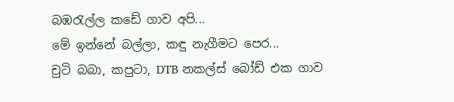බඹරැල්ල කඩේ ගාව අපි...
මේ ඉන්නේ බල්ලා, කඳු නැගීමට පෙර...
චුටි බබා, කපුටා, DTB නකල්ස් බෝඩ් එක ගාව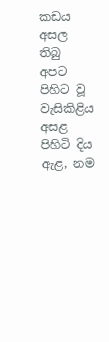කඩය අසල තිබු අපට පිහිට වූ වැසිකිළිය
අසළ පිහිටි දිය ඇළ, නම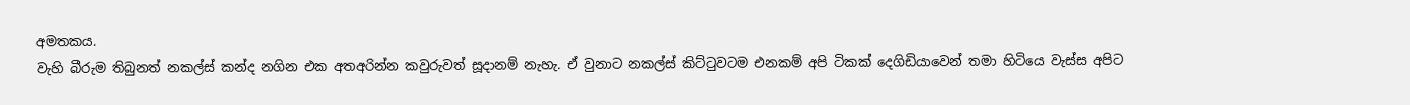අමතකය.
වැහි බීරුම තිබුනත් නකල්ස් කන්ද නගින එක අතඅරින්න කවුරුවත් සූදානම් නැහැ. ඒ වුනාට නකල්ස් කිට්ටුවටම එනකම් අපි ටිකක් දෙගිඩියාවෙන් තමා හිටියෙ වැස්ස අපිට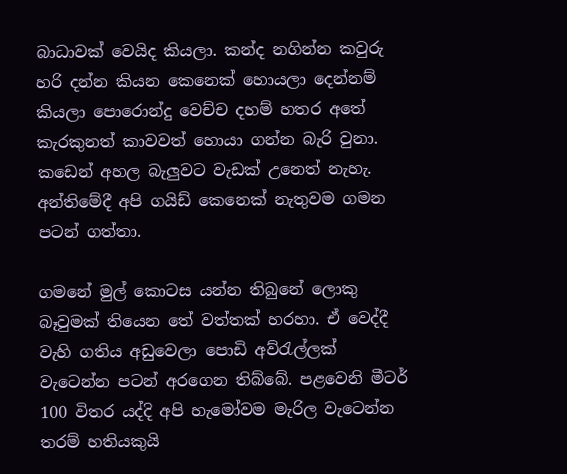බාධාවක් වෙයිද කියලා. කන්ද නගින්න කවුරු හරි දන්න කියන කෙනෙක් හොයලා දෙන්නම් කියලා පොරොන්දු වෙච්ච දහම් හතර අතේ කැරකුනත් කාවවත් හොයා ගන්න බැරි වුනා. කඩෙන් අහල බැලුවට වැඩක් උනෙත් නැහැ. අන්තිමේදී අපි ගයිඩ් කෙනෙක් නැතුවම ගමන පටන් ගත්තා.

ගමනේ මුල් කොටස යන්න තිබුනේ ලොකු බෑවුමක් තියෙන තේ වත්තක් හරහා. ඒ වෙද්දී වැහි ගතිය අඩුවෙලා පොඩි අව්රැල්ලක් වැටෙන්න පටන් අරගෙන තිබ්බේ. පළවෙනි මීටර් 100 විතර යද්දි අපි හැමෝවම මැරිල වැටෙන්න තරම් හතියකුයි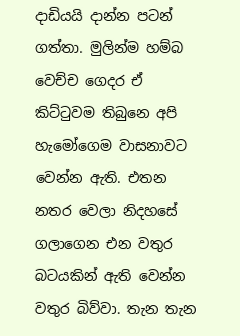දාඩියයි දාන්න පටන් ගත්තා. මුලින්ම හම්බ වෙච්ච ගෙදර ඒ කිට්ටුවම තිබුනෙ අපි හැමෝගෙම වාසනාවට වෙන්න ඇති. එතන නතර වෙලා නිදහසේ ගලාගෙන එන වතුර බටයකින් ඇති වෙන්න වතුර බිව්වා. තැන තැන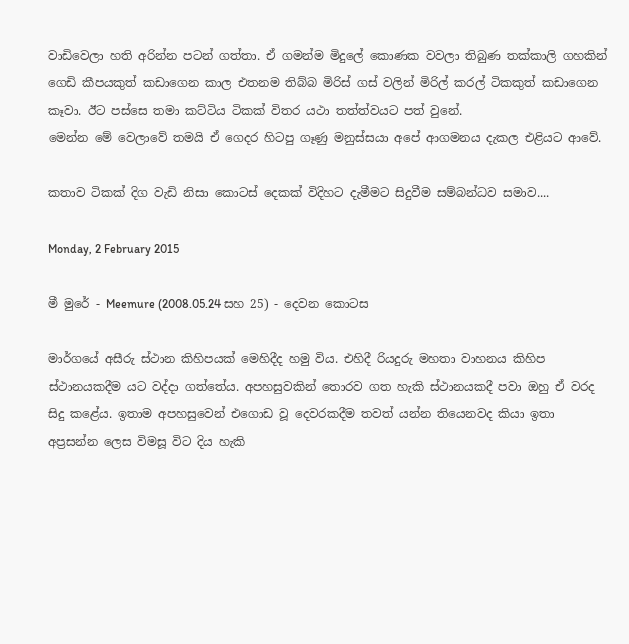වාඩිවෙලා හති අරින්න පටන් ගත්තා. ඒ ගමන්ම මිදුලේ කොණක වවලා තිබුණ තක්කාලි ගහකින් ගෙඩි කීපයකුත් කඩාගෙන කාල එතනම තිබ්බ මිරිස් ගස් වලින් මිරිල් කරල් ටිකකුත් කඩාගෙන කෑවා. ඊට පස්සෙ තමා කට්ටිය ටිකක් විතර යථා තත්ත්වයට පත් වුනේ.
මෙන්න මේ වෙලාවේ තමයි ඒ ගෙදර හිටපු ගෑණු මනුස්සයා අපේ ආගමනය දැකල එළියට ආවේ.

කතාව ටිකක් දිග වැඩි නිසා කොටස් දෙකක් විදිහට දැමීමට සිදුවීම සම්බන්ධව සමාව....

Monday, 2 February 2015

මී මුරේ - Meemure (2008.05.24 සහ 25) - දෙවන කොටස

මාර්ගයේ අසීරු ස්ථාන කිහිපයක් මෙහිදීද හමු විය. එහිදී රියදුරු මහතා වාහනය කිහිප ස්ථානයකදීම යට වද්දා ගත්තේය. අපහසුවකින් තොරව ගත හැකි ස්ථානයකදී පවා ඔහු ඒ වරද සිදු කළේය. ඉතාම අපහසුවෙන් එගොඩ වූ දෙවරකදීම තවත් යන්න තියෙනවද කියා ඉතා අප්‍රසන්න ලෙස විමසූ විට දිය හැකි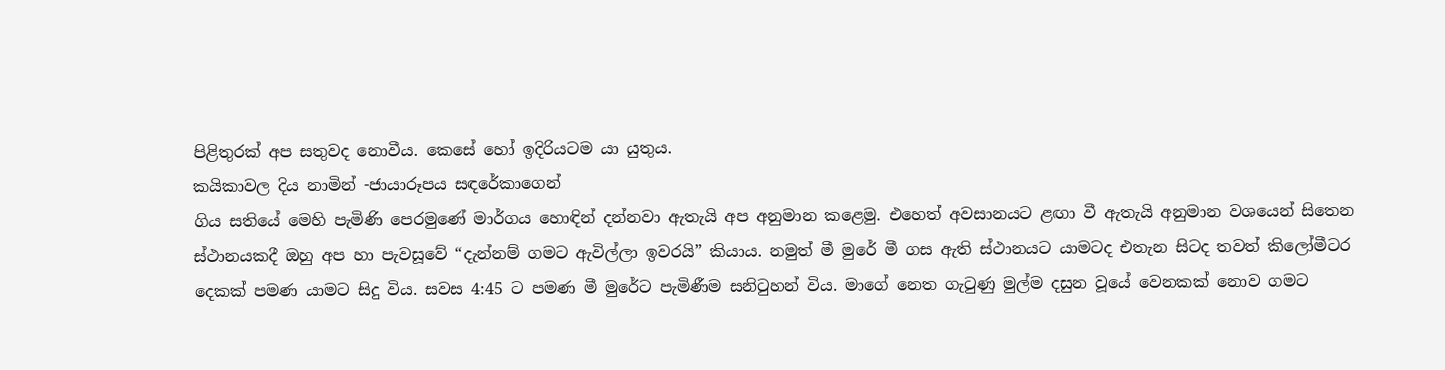පිළිතුරක් අප සතුවද නොවීය. කෙසේ හෝ ඉදිරියටම යා යුතුය.
කයිකාවල දිය නාමින් -ජායාරූපය සඳරේකාගෙන්
ගිය සතියේ මෙහි පැමිණි පෙරමුණේ මාර්ගය හොඳින් දන්නවා ඇතැයි අප අනුමාන කළෙමු. එහෙත් අවසානයට ළඟා වී ඇතැයි අනුමාන වශයෙන් සිතෙන ස්ථානයකදී ඔහු අප හා පැවසූවේ “දැන්නම් ගමට ඇවිල්ලා ඉවරයි” කියාය. නමුත් මී මුරේ මී ගස ඇති ස්ථානයට යාමටද එතැන සිටද තවත් කිලෝමීටර දෙකක් පමණ යාමට සිදු විය. සවස 4:45 ට පමණ මී මුරේට පැමිණීම සනිටුහන් විය. මාගේ නෙත ගැටුණු මුල්ම දසුන වූයේ වෙනකක් නොව ගමට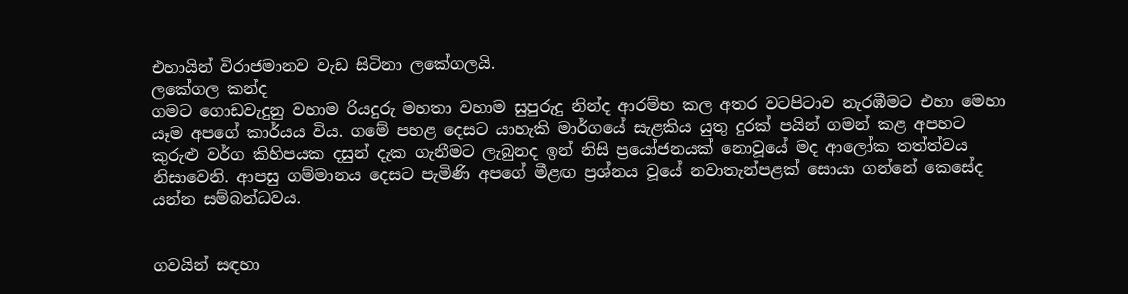එහායින් විරාජමානව වැඩ සිටිනා ලකේගලයි.
ලකේගල කන්ද
ගමට ගොඩවැදුනු වහාම රියදුරු මහතා වහාම සුපුරුදු නින්ද ආරම්භ කල අතර වටපිටාව නැරඹීමට එහා මෙහා යෑම අපගේ කාර්යය විය. ගමේ පහළ දෙසට යාහැකි මාර්ගයේ සැළකිය යුතු දුරක් පයින් ගමන් කළ අපහට කුරුළු වර්ග කිහිපයක දසුන් දැක ගැනීමට ලැබුනද ඉන් නිසි ප්‍රයෝජනයක් නොවූයේ මද ආලෝක තත්ත්වය නිසාවෙනි. ආපසු ගම්මානය දෙසට පැමිණි අපගේ මීළඟ ප්‍රශ්නය වූයේ නවාතැන්පළක් සොයා ගන්නේ කෙසේද යන්න සම්බන්ධවය.


ගවයින් සඳහා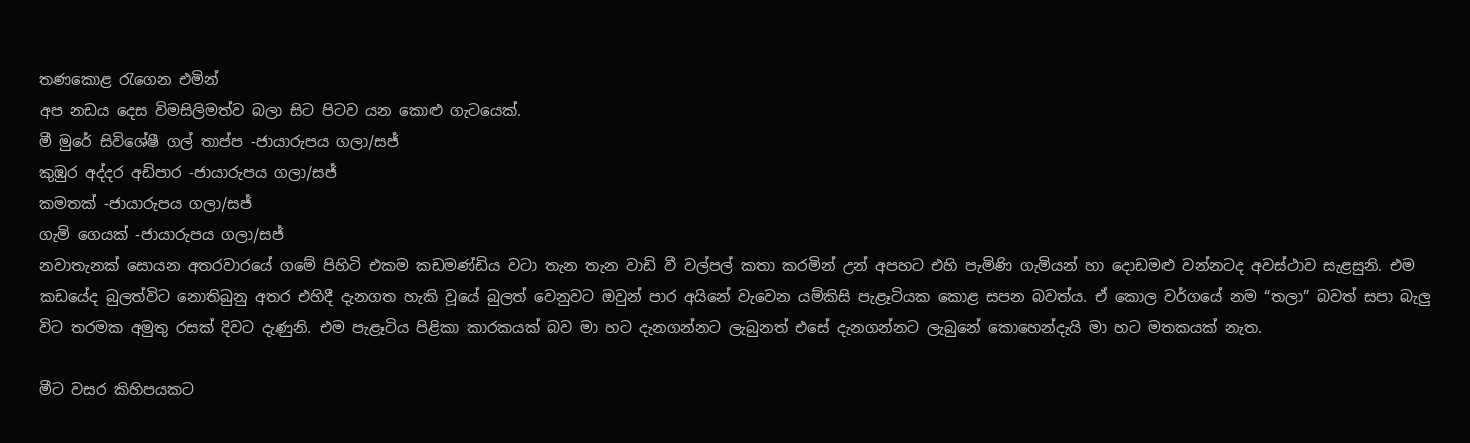තණකොළ රැගෙන එමින්
අප නඩය දෙස විමසිලිමත්ව බලා සිට පිටව යන කොළු ගැටයෙක්.
මී මුරේ සිවිශේෂී ගල් තාප්ප -ජායාරුපය ගලා/සජ්
කුඹුර අද්දර අඩිපාර -ජායාරුපය ගලා/සජ්
කමතක් -ජායාරුපය ගලා/සජ්
ගැමි ගෙයක් -ජායාරුපය ගලා/සජ්
නවාතැනක් සොයන අතරවාරයේ ගමේ පිහිටි එකම කඩමණ්ඩිය වටා තැන තැන වාඩි වී වල්පල් කතා කරමින් උන් අපහට එහි පැමිණි ගැමියන් හා දොඩමළු වන්නටද අවස්ථාව සැළසුනි. එම කඩයේද බුලත්විට නොතිබුනු අතර එහිදී දැනගත හැකි වූයේ බුලත් වෙනුවට ඔවුන් පාර අයිනේ වැවෙන යම්කිසි පැළෑටියක කොළ සපන බවත්ය. ඒ කොල වර්ගයේ නම “තලා” බවත් සපා බැලු විට තරමක අමුතු රසක් දිවට දැණුනි. එම පැළෑටිය පිළිකා කාරකයක් බව මා හට දැනගන්නට ලැබුනත් එසේ දැනගන්නට ලැබුනේ කොහෙන්දැයි මා හට මතකයක් නැත.

මීට වසර කිහිපයකට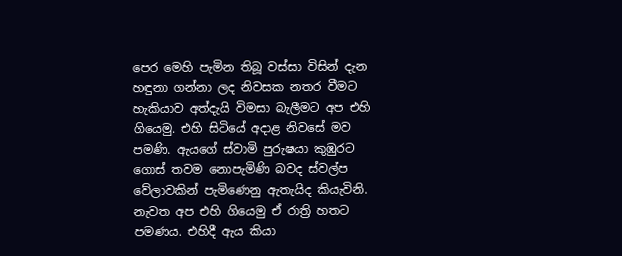පෙර මෙහි පැමින තිබූ වස්සා විසින් දැන හඳුනා ගන්නා ලද නිවසක නතර වීමට හැකියාව අත්දැයි විමසා බැලීමට අප එහි ගියෙමු. එහි සිටියේ අදාළ නිවසේ මව පමණි. ඇයගේ ස්වාමි පුරුෂයා කුඹුරට ගොස් තවම නොපැමිණි බවද ස්වල්ප වේලාවකින් පැමිණෙනු ඇතැයිද කියැවිනි. නැවත අප එහි ගියෙමු ඒ රාත්‍රි හතට පමණය. එහිදී ඇය කියා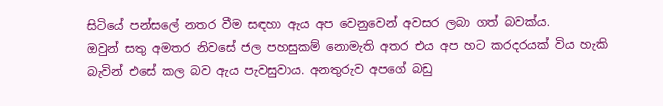සිටියේ පන්සලේ නතර වීම සඳහා ඇය අප වෙනුවෙන් අවසර ලබා ගත් බවක්ය.
ඔවුන් සතු අමතර නිවසේ ජල පහසුකම් නොමැති අතර එය අප හට කරදරයක් විය හැකි බැවින් එසේ කල බව ඇය පැවසුවාය. අනතුරුව අපගේ බඩු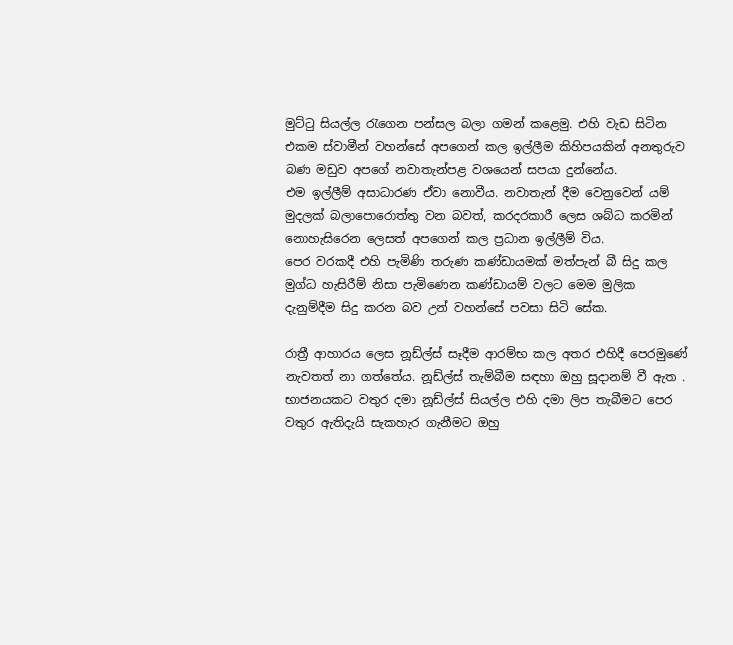මුට්ටු සියල්ල රැගෙන පන්සල බලා ගමන් කළෙමු. එහි වැඩ සිටින එකම ස්වාමීන් වහන්සේ අපගෙන් කල ඉල්ලීම කිහිපයකින් අනතුරුව බණ මඩුව අපගේ නවාතැන්පළ වශයෙන් සපයා දුන්නේය.
එම ඉල්ලීම් අසාධාරණ ඒවා නොවීය. නවාතැන් දීම වෙනුවෙන් යම් මුදලක් බලාපොරොත්තු වන බවත්, කරදරකාරී ලෙස ශබ්ධ කරමින් නොහැසිරෙන ලෙසත් අපගෙන් කල ප්‍රධාන ඉල්ලීම් විය.
පෙර වරකදී එහි පැමිණි තරුණ කණ්ඩායමක් මත්පැන් බී සිදු කල මුග්ධ හැසිරීම් නිසා පැමිණෙන කණ්ඩායම් වලට මෙම මුලික දැනුම්දීම සිදු කරන බව උන් වහන්සේ පවසා සිටි සේක.

රාත්‍රී ආහාරය ලෙස නූඩ්ල්ස් සෑදීම ආරම්භ කල අතර එහිදී පෙරමුණේ නැවතත් නා ගත්තේය. නූඩ්ල්ස් තැම්බීම සඳහා ඔහු සූදානම් වී ඇත . භාජනයකට වතුර දමා නූඩ්ල්ස් සියල්ල එහි දමා ලිප තැබීමට පෙර වතුර ඇතිදැයි සැකහැර ගැනීමට ඔහු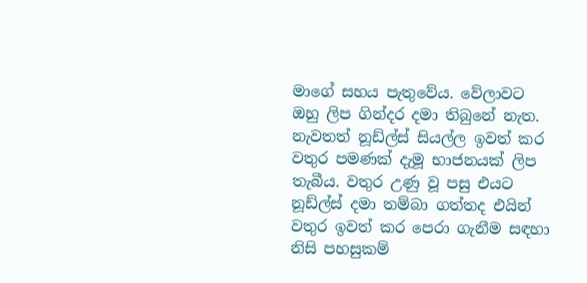මාගේ සහය පැතුවේය. වේලාවට ඔහු ලිප ගින්දර දමා තිබුනේ නැත. නැවතත් නූඩ්ල්ස් සියල්ල ඉවත් කර වතුර පමණක් දැමූ භාජනයක් ලිප තැබීය. වතුර උණු වූ පසු එයට නූඩ්ල්ස් දමා තම්බා ගත්තද එයින් වතුර ඉවත් කර පෙරා ගැනීම සඳහා නිසි පහසුකම්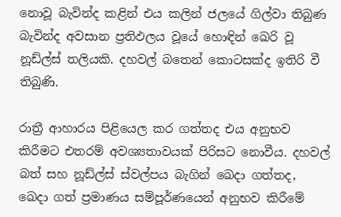නොවූ බැවින්ද කළින් එය කලින් ජලයේ ගිල්වා තිබුණ බැවින්ද අවසාන ප්‍රතිඵලය වූයේ හොඳින් ඛෙරි වූ නූඩ්ල්ස් තලියකි. දහවල් බතෙන් කොටසක්ද ඉතිරි වී තිබුණි.

රාත්‍රී ආහාරය පිළියෙල කර ගත්තද එය අනුභව කිරීමට එතරම් අවශ්‍යතාවයක් පිරිසට නොවීය. දහවල් බත් සහ නූඩ්ල්ස් ස්වල්පය බැගින් ඛෙදා ගත්තද, ඛෙදා ගත් ප්‍රමාණය සම්පූර්ණයෙන් අනුභව කිරීමේ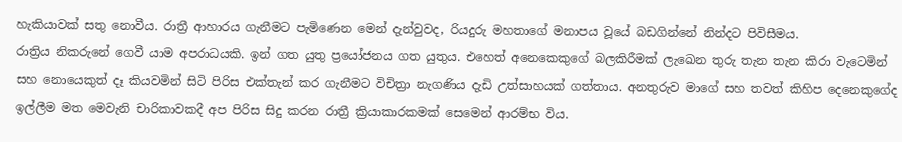හැකියාවක් සතු නොවීය. රාත්‍රී ආහාරය ගැනීමට පැමිණෙන මෙන් දැන්වුවද, රියදුරු මහතාගේ මනාපය වූයේ බඩගින්නේ නින්දට පිවිසීමය.
රාත්‍රිය නිකරුනේ ගෙවී යාම අපරාධයකි. ඉන් ගත යුතු ප්‍රයෝජනය ගත යුතුය. එහෙත් අනෙකෙකුගේ බලකිරීමක් ලැඛෙන තුරු තැන තැන කිරා වැටෙමින් සහ නොයෙකුත් දෑ කියවමින් සිටි පිරිස එක්තැන් කර ගැනීමට විචිත්‍රා නැගණිය දැඩි උත්සාහයක් ගත්තාය. අනතුරුව මාගේ සහ තවත් කිහිප දෙනෙකුගේද ඉල්ලීම මත මෙවැනි චාරිකාවකදී අප පිරිස සිදු කරන රාත්‍රී ක්‍රියාකාරකමක් සෙමෙන් ආරම්භ විය.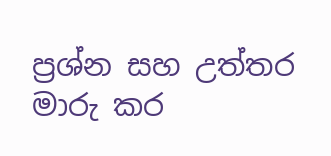ප්‍රශ්න සහ උත්තර මාරු කර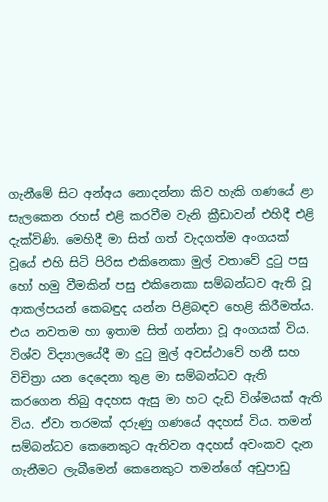ගැනීමේ සිට අන්අය නොදන්නා කිව හැකි ගණයේ ළා සැලකෙන රහස් එළි කරවීම වැනි ක්‍රීඩාවන් එහිදී එළි දැක්විණි. මෙහිදී මා සිත් ගත් වැදගත්ම අංගයක් වූයේ එහි සිටි පිරිස එකිනෙකා මුල් වතාවේ දුටු පසු හෝ හමු වීමකින් පසු එකිනෙකා සම්බන්ධව ඇති වූ ආකල්පයන් කෙබඳුද යන්න පිළිබඳව හෙළි කිරීමත්ය. එය නවතම හා ඉතාම සිත් ගන්නා වූ අංගයක් විය. විශ්ව විද්‍යාලයේදී මා දුටු මුල් අවස්ථාවේ හනී සහ විචිත්‍රා යන දෙදෙනා තුළ මා සම්බන්ධව ඇති කරගෙන තිබු අදහස ඇසු මා හට දැඩි විශ්මයක් ඇති විය. ඒවා තරමක් දරුණු ගණයේ අදහස් විය. තමන් සම්බන්ධව කෙනෙකුට ඇතිවන අදහස් අවංකව දැන ගැනීමට ලැබීමෙන් කෙනෙකුට තමන්ගේ අඩුපාඩු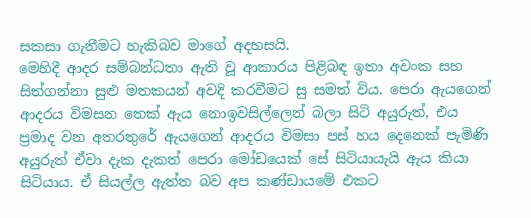සකසා ගැනීමට හැකිබව මාගේ අදහසයි.
මෙහිදී ආදර සම්බන්ධතා ඇති වූ ආකාරය පිළිබඳ ඉතා අවංක සහ සිත්ගන්නා සුළු මතකයන් අවදි කරවීමට සු සමත් විය. පෙරා ඇයගෙන් ආදරය විමසන තෙක් ඇය නොඉවසිල්ලෙන් බලා සිටි අයුරුත්, එය ප්‍රමාද වන අතරතුරේ ඇයගෙන් ආදරය විමසා පස් හය දෙනෙක් පැමිණි අයුරුත් ඒවා දැක දැකත් පෙරා මෝඩයෙක් සේ සිටියායැයි ඇය කියා සිටියාය. ඒ සියල්ල ඇත්ත බව අප කණ්ඩායමේ එකට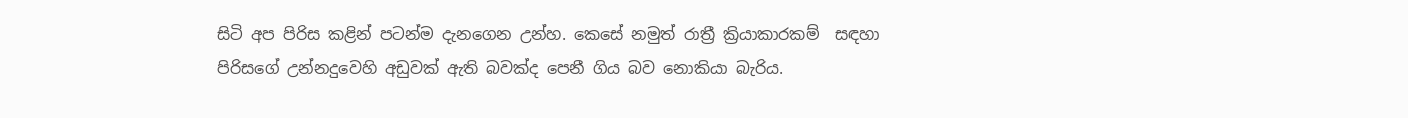සිටි අප පිරිස කළින් පටන්ම දැනගෙන උන්හ. කෙසේ නමුත් රාත්‍රී ක්‍රියාකාරකම්  සඳහා පිරිසගේ උන්නදුවෙහි අඩුවක් ඇති බවක්ද පෙනී ගිය බව නොකියා බැරිය.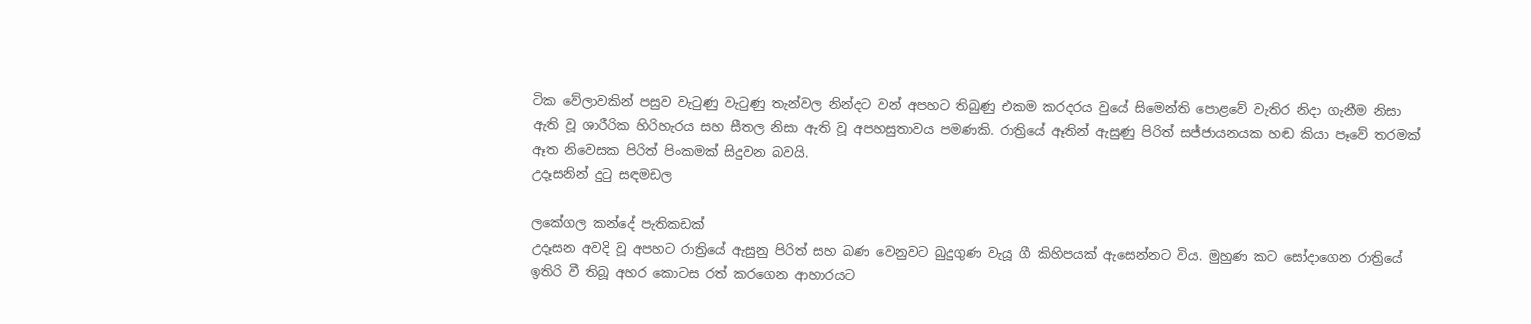ටික වේලාවකින් පසුව වැටුණු වැටුණු තැන්වල නින්දට වන් අපහට තිබුණු එකම කරදරය වුයේ සිමෙන්ති පොළවේ වැතිර නිදා ගැනීම නිසා ඇති වූ ශාරීරික හිරිහැරය සහ සීතල නිසා ඇති වූ අපහසුතාවය පමණකි. රාත්‍රියේ ඈතින් ඇසුණු පිරිත් සජ්ජායනයක හඬ කියා පෑවේ තරමක් ඈත නිවෙසක පිරිත් පිංකමක් සිදුවන බවයි.
උදෑසනින් දුටු සඳමඩල

ලකේගල කන්දේ පැතිකඩක්
උදෑසන අවදි වූ අපහට රාත්‍රියේ ඇසුනු පිරිත් සහ බණ වෙනුවට බුදුගුණ වැයූ ගී කිහිපයක් ඇසෙන්නට විය. මුහුණ කට සෝදාගෙන රාත්‍රියේ ඉතිරි වී තිබූ අහර කොටස රත් කරගෙන ආහාරයට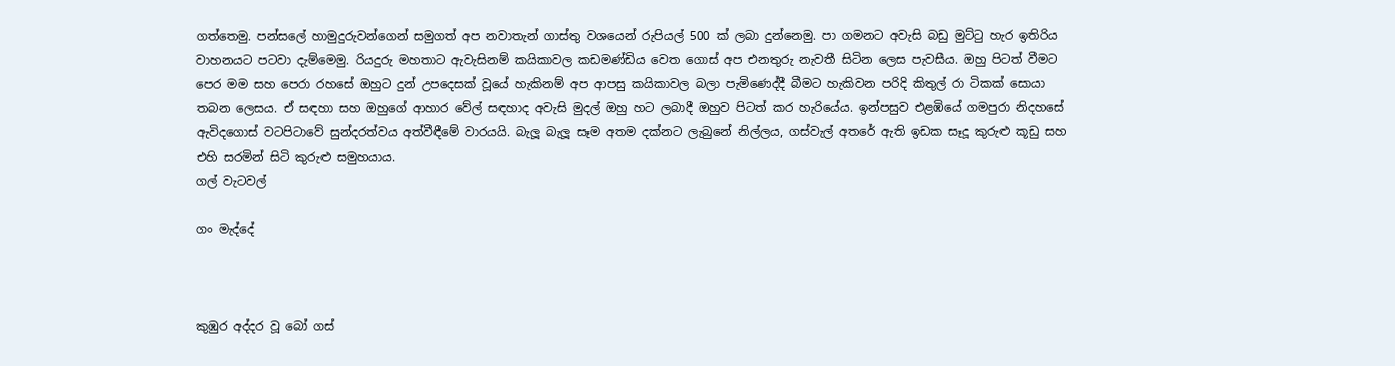ගත්තෙමු. පන්සලේ හාමුදුරුවන්ගෙන් සමුගත් අප නවාතැන් ගාස්තු වශයෙන් රුපියල් 500 ක් ලබා දුන්නෙමු. පා ගමනට අවැසි බඩු මුට්ටු හැර ඉතිරිය වාහනයට පටවා දැම්මෙමු. රියදුරු මහතාට ඇවැසිනම් කයිකාවල කඩමණ්ඩිය වෙත ගොස් අප එනතුරු නැවතී සිටින ලෙස පැවසීය. ඔහු පිටත් වීමට පෙර මම සහ පෙරා රහසේ ඔහුට දුන් උපදෙසක් වූයේ හැකිනම් අප ආපසු කයිකාවල බලා පැමිණෙද්දී බීමට හැකිවන පරිදි කිතුල් රා ටිකක් සොයා තබන ලෙසය. ඒ සඳහා සහ ඔහුගේ ආහාර වේල් සඳහාද අවැසි මුදල් ඔහු හට ලබාදී ඔහුව පිටත් කර හැරියේය. ඉන්පසුව එළඹියේ ගමපුරා නිදහසේ ඇවිදගොස් වටපිටාවේ සුන්දරත්වය අත්වීඳීමේ වාරයයි. බැලූ බැලූ සෑම අතම දක්නට ලැබුනේ නිල්ලය, ගස්වැල් අතරේ ඇති ඉඩක සෑදූ කුරුළු කූඩු සහ එහි සරමින් සිටි කුරුළු සමුහයාය.
ගල් වැටවල්

ගං මැද්දේ



කුඹුර අද්දර වූ බෝ ගස්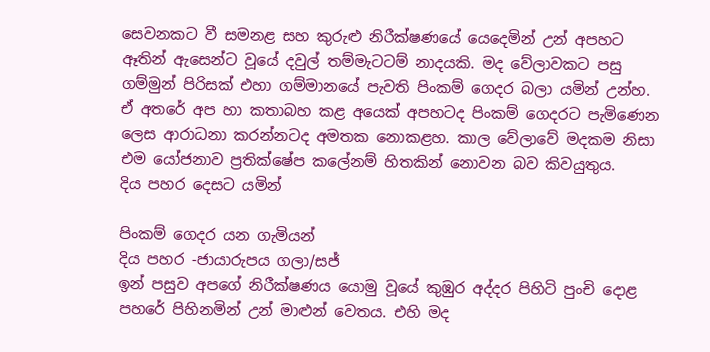සෙවනකට වී සමනළ සහ කුරුළු නිරීක්ෂණයේ යෙදෙමින් උන් අපහට ඈතින් ඇසෙන්ට වූයේ දවුල් තම්මැටටම් නාදයකි. මද වේලාවකට පසු ගම්මුන් පිරිසක් එහා ගම්මානයේ පැවති පිංකම් ගෙදර බලා යමින් උන්හ. ඒ අතරේ අප හා කතාබහ කළ අයෙක් අපහටද පිංකම් ගෙදරට පැමිණෙන ලෙස ආරාධනා කරන්නටද අමතක නොකළහ. කාල වේලාවේ මදකම නිසා එම යෝජනාව ප්‍රතික්ෂේප කලේනම් හිතකින් නොවන බව කිවයුතුය.
දිය පහර දෙසට යමින්

පිංකම් ගෙදර යන ගැමියන්
දිය පහර -ජායාරුපය ගලා/සජ්
ඉන් පසුව අපගේ නිරීක්ෂණය යොමු වූයේ කුඹුර අද්දර පිහිටි පුංචි දොළ පහරේ පිහිනමින් උන් මාළුන් වෙතය. එහි මද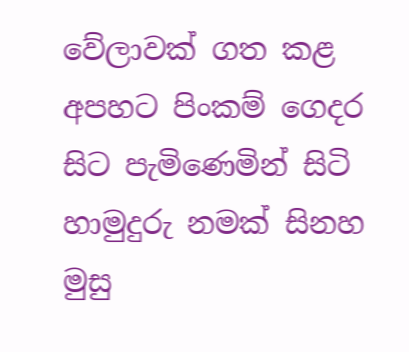වේලාවක් ගත කළ අපහට පිංකම් ගෙදර සිට පැමිණෙමින් සිටි හාමුදුරු නමක් සිනහ මුසු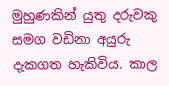මුහුණකින් යුතු දරුවකු සමග වඩිනා අයුරු දැකගත හැකිවිය. කාල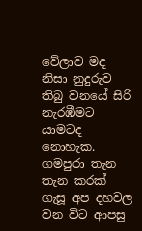වේලාව මද නිසා නුදුරුව තිබු වනයේ සිරි නැරඹීමට යාමටද නොහැක. ගමපුරා තැන තැන කරක් ගැසූ අප දහවල වන විට ආපසු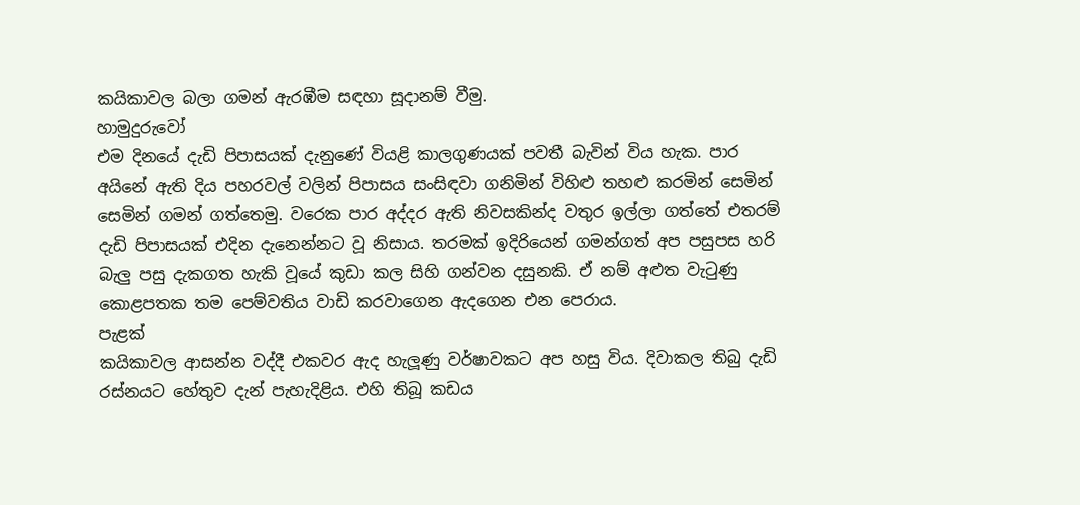කයිකාවල බලා ගමන් ඇරඹීම සඳහා සූදානම් වීමු.
හාමුදුරුවෝ
එම දිනයේ දැඩි පිපාසයක් දැනුණේ වියළි කාලගුණයක් පවතී බැවින් විය හැක. පාර අයිනේ ඇති දිය පහරවල් වලින් පිපාසය සංසිඳවා ගනිමින් විහිළු තහළු කරමින් සෙමින් සෙමින් ගමන් ගත්තෙමු. වරෙක පාර අද්දර ඇති නිවසකින්ද වතුර ඉල්ලා ගත්තේ එතරම් දැඩි පිපාසයක් එදින දැනෙන්නට වූ නිසාය. තරමක් ඉදිරියෙන් ගමන්ගත් අප පසුපස හරි බැලු පසු දැකගත හැකි වූයේ කුඩා කල සිහි ගන්වන දසුනකි. ඒ නම් අළුත වැටුණු කොළපතක තම පෙම්වතිය වාඩි කරවාගෙන ඇදගෙන එන පෙරාය.
පැළක්
කයිකාවල ආසන්න වද්දී එකවර ඇද හැලූණු වර්ෂාවකට අප හසු විය. දිවාකල තිබු දැඩි රස්නයට හේතුව දැන් පැහැදිළිය. එහි තිබූ කඩය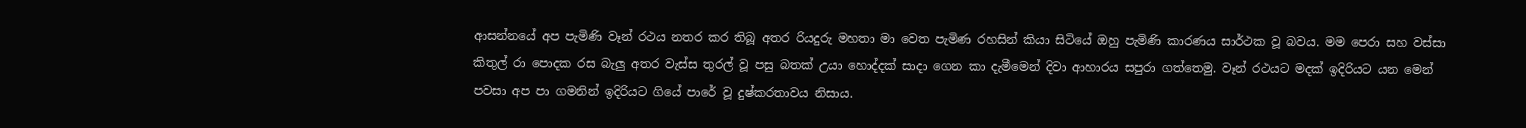ආසන්නයේ අප පැමිණි වෑන් රථය නතර කර තිබූ අතර රියදුරු මහතා මා වෙත පැමිණ රහසින් කියා සිටියේ ඔහු පැමිණි කාරණය සාර්ථක වූ බවය. මම පෙරා සහ වස්සා කිතුල් රා පොදක රස බැලු අතර වැස්ස තුරල් වූ පසු බතක් උයා හොද්දක් සාදා ගෙන කා දැමීමෙන් දිවා ආහාරය සපුරා ගත්තෙමු. වෑන් රථයට මදක් ඉදිරියට යන මෙන් පවසා අප පා ගමනින් ඉදිරියට ගියේ පාරේ වූ දුෂ්කරතාවය නිසාය.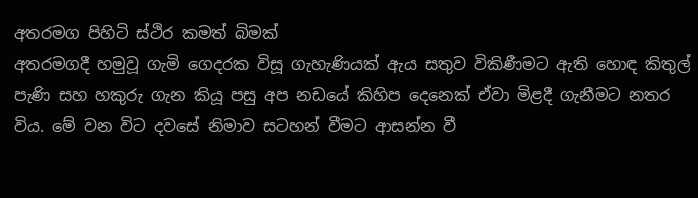අතරමග පිහිටි ස්ථිර කමත් බිමක්
අතරමගදී හමුවූ ගැමි ගෙදරක විසූ ගැහැණියක් ඇය සතුව විකිණීමට ඇති හොඳ කිතුල් පැණි සහ හකුරු ගැන කියූ පසු අප නඩයේ කිහිප දෙනෙක් ඒවා මිළදී ගැනීමට නතර විය. මේ වන විට දවසේ නිමාව සටහන් වීමට ආසන්න වී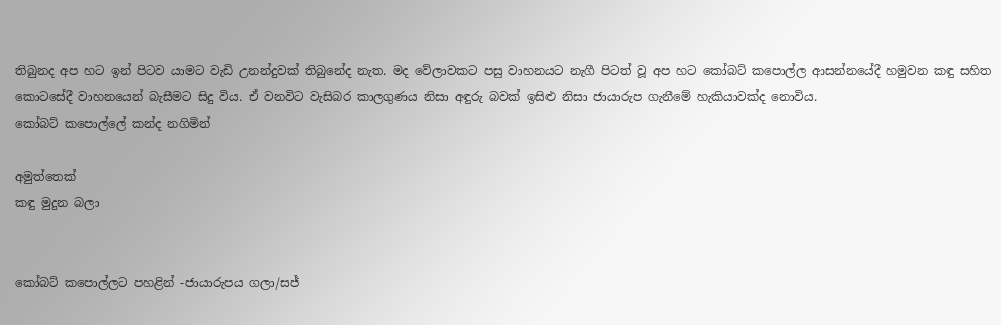තිබුනද අප හට ඉන් පිටව යාමට වැඩි උනන්දුවක් තිබුනේද නැත. මද වේලාවකට පසු වාහනයට නැගී පිටත් වූ අප හට කෝබට් කපොල්ල ආසන්නයේදී හමුවන කඳු සහිත කොටසේදී වාහනයෙන් බැසීමට සිදු විය. ඒ වනවිට වැසිබර කාලගුණය නිසා අඳුරු බවක් ඉසිළු නිසා ජායාරුප ගැනීමේ හැකියාවක්ද නොවිය.
කෝබට් කපොල්ලේ කන්ද නගිමින්

අමුත්තෙක්
කඳු මුදුන බලා


කෝබට් කපොල්ලට පහළින් -ජායාරුපය ගලා/සජ්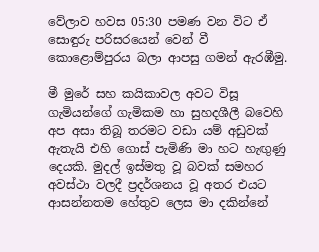වේලාව හවස 05:30 පමණ වන විට ඒ සොඳුරු පරිසරයෙන් වෙන් වී කොළොම්පුරය බලා ආපසු ගමන් ඇරඹීමු.

මී මුරේ සහ කයිකාවල අවට විසූ ගැමියන්ගේ ගැමිකම හා සුහදශීලී බවෙහි අප අසා තිබූ තරමට වඩා යම් අඩුවක් ඇතැයි එහි ගොස් පැමිණි මා හට හැඟුණු දෙයකි. මුදල් ඉස්මතු වූ බවක් සමහර අවස්ථා වලදී ප්‍රදර්ශනය වූ අතර එයට ආසන්නතම හේතුව ලෙස මා දකින්නේ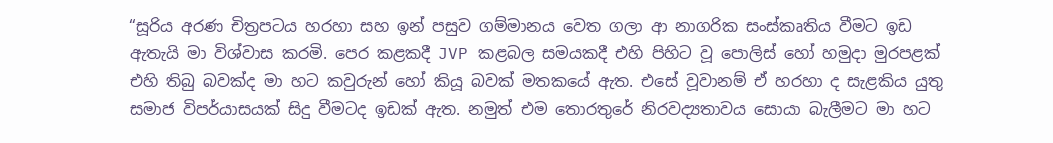“සූරිය අරණ චිත්‍රපටය හරහා සහ ඉන් පසුව ගම්මානය වෙත ගලා ආ නාගරික සංස්කෘතිය වීමට ඉඩ ඇතැයි මා විශ්වාස කරමි. පෙර කළකදී JVP කළබල සමයකදී එහි පිහිට වූ පොලිස් හෝ හමුදා මුරපළක් එහි තිබු බවක්ද මා හට කවුරුන් හෝ කියූ බවක් මතකයේ ඇත. එසේ වූවානම් ඒ හරහා ද සැළකිය යුතු සමාජ විපර්යාසයක් සිදු වීමටද ඉඩක් ඇත. නමුත් එම තොරතුරේ නිරවද්‍යතාවය සොයා බැලීමට මා හට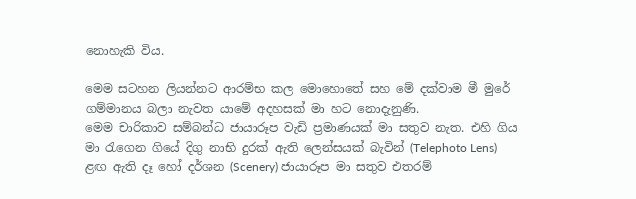නොහැකි විය.

මෙම සටහන ලියන්නට ආරම්භ කල මොහොතේ සහ මේ දක්වාම මී මුරේ ගම්මානය බලා නැවත යාමේ අදහසක් මා හට නොදැනුණි.
මෙම චාරිකාව සම්බන්ධ ජායාරූප වැඩි ප්‍රමාණයක් මා සතුව නැත. එහි ගිය මා රැගෙන ගියේ දිගු නාභි දුරක් ඇති ලෙන්සයක් බැවින් (Telephoto Lens) ළඟ ඇති දෑ හෝ දර්ශන (Scenery) ජායාරූප මා සතුව එතරම්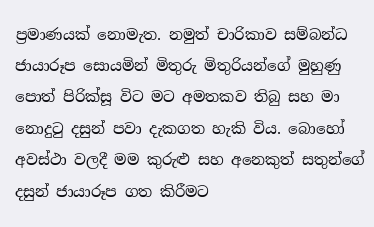ප්‍රමාණයක් නොමැත. නමුත් චාරිකාව සම්බන්ධ ජායාරූප සොයමින් මිතුරු මිතුරියන්ගේ මුහුණු පොත් පිරික්සූ විට මට අමතකව තිබු සහ මා නොදුටු දසුන් පවා දැකගත හැකි විය. බොහෝ අවස්ථා වලදී මම කුරුළු සහ අනෙකුත් සතුන්ගේ දසුන් ජායාරූප ගත කිරීමට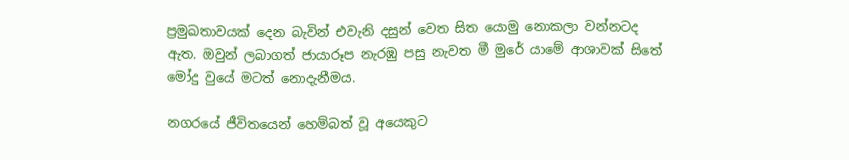ප්‍රමුඛතාවයක් දෙන බැවින් එවැනි දසුන් වෙත සිත යොමු නොකලා වන්නටද ඇත. ඔවුන් ලබාගත් ජායාරූප නැරඹු පසු නැවත මී මුරේ යාමේ ආශාවක් සිතේ මෝදු වුයේ මටත් නොදැනීමය.

නගරයේ ජීවිතයෙන් හෙම්බත් වූ අයෙකුට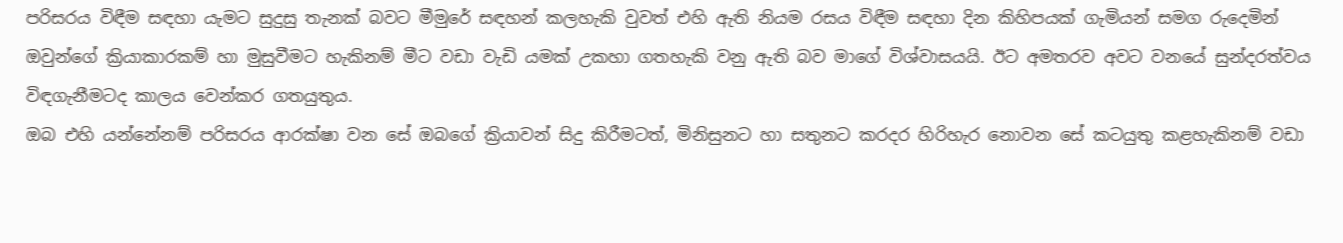පරිසරය විඳීම සඳහා යැමට සුදුසු තැනක් බවට මීමුරේ සඳහන් කලහැකි වුවත් එහි ඇති නියම රසය විඳීම සඳහා දින කිහිපයක් ගැමියන් සමග රුදෙමින් ඔවුන්ගේ ක්‍රියාකාරකම් හා මුසුවීමට හැකිනම් මීට වඩා වැඩි යමක් උකහා ගතහැකි වනු ඇති බව මාගේ විශ්වාසයයි. ඊට අමතරව අවට වනයේ සුන්දරත්වය විඳගැනීමටද කාලය වෙන්කර ගතයුතුය.
ඔබ එහි යන්නේනම් පරිසරය ආරක්ෂා වන සේ ඔබගේ ක්‍රියාවන් සිදු කිරීමටත්, මිනිසුනට හා සතුනට කරදර හිරිහැර නොවන සේ කටයුතු කළහැකිනම් වඩා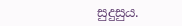සුදුසුය.